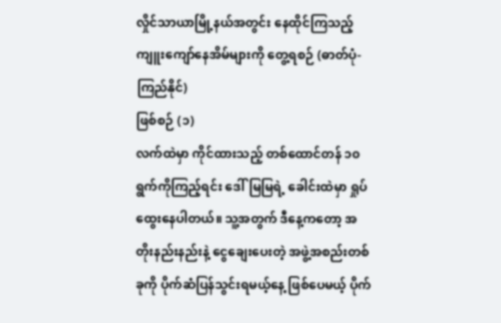လှိုင်သာယာမြို့နယ်အတွင်း နေထိုင်ကြသည့် ကျူးကျော်နေအိမ်များကို တွေ့ရစဉ် (ဓာတ်ပုံ-ကြည်နိုင်)
ဖြစ်စဉ် (၁)
လက်ထဲမှာ ကိုင်ထားသည့် တစ်ထောင်တန် ၁၀ ရွက်ကိုကြည့်ရင်း ဒေါ်မြမြရဲ့ ခေါင်းထဲမှာ ရှုပ်ထွေးနေပါတယ်။ သူ့အတွက် ဒီနေ့ကတော့ အတိုးနည်းနည်းနဲ့ ငွေချေးပေးတဲ့ အဖွဲ့အစည်းတစ်ခုကို ပိုက်ဆံပြန်သွင်းရမယ့်နေ့ ဖြစ်ပေမယ့် ပိုက်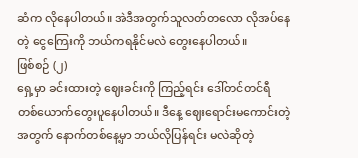ဆံက လိုနေပါတယ်။ အဲဒီအတွက်သူလတ်တလော လိုအပ်နေတဲ့ ငွေကြေးကို ဘယ်ကရနိုင်မလဲ တွေးနေပါတယ်။
ဖြစ်စဉ် (၂)
ရှေ့မှာ ခင်းထားတဲ့ ဈေးခင်းကို ကြည့်ရင်း ဒေါ်တင်တင်ရီ တစ်ယောက်တွေးပူနေပါတယ်။ ဒီနေ့ ဈေးရောင်းမကောင်းတဲ့အတွက် နောက်တစ်နေ့မှာ ဘယ်လိုပြန်ရင်း မလဲဆိုတဲ့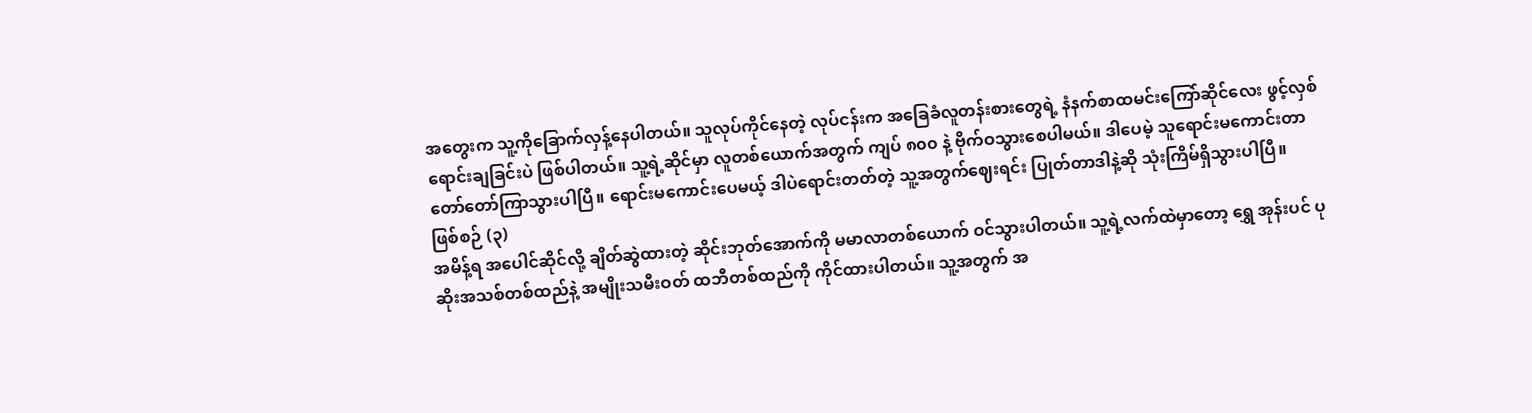အတွေးက သူ့ကိုခြောက်လှန့်နေပါတယ်။ သူလုပ်ကိုင်နေတဲ့ လုပ်ငန်းက အခြေခံလူတန်းစားတွေရဲ့ နံနက်စာထမင်းကြော်ဆိုင်လေး ဖွင့်လှစ်ရောင်းချခြင်းပဲ ဖြစ်ပါတယ်။ သူ့ရဲ့ဆိုင်မှာ လူတစ်ယောက်အတွက် ကျပ် ၈၀၀ နဲ့ ဗိုက်ဝသွားစေပါမယ်။ ဒါပေမဲ့ သူရောင်းမကောင်းတာ တော်တော်ကြာသွားပါပြီ။ ရောင်းမကောင်းပေမယ့် ဒါပဲရောင်းတတ်တဲ့ သူ့အတွက်ဈေးရင်း ပြုတ်တာဒါနဲ့ဆို သုံးကြိမ်ရှိသွားပါပြီ။
ဖြစ်စဉ် (၃)
အမိန့်ရ အပေါင်ဆိုင်လို့ ချိတ်ဆွဲထားတဲ့ ဆိုင်းဘုတ်အောက်ကို မမာလာတစ်ယောက် ဝင်သွားပါတယ်။ သူ့ရဲ့လက်ထဲမှာတော့ ရွှေ အုန်းပင် ပုဆိုးအသစ်တစ်ထည်နဲ့ အမျိုးသမီးဝတ် ထဘီတစ်ထည်ကို ကိုင်ထားပါတယ်။ သူ့အတွက် အ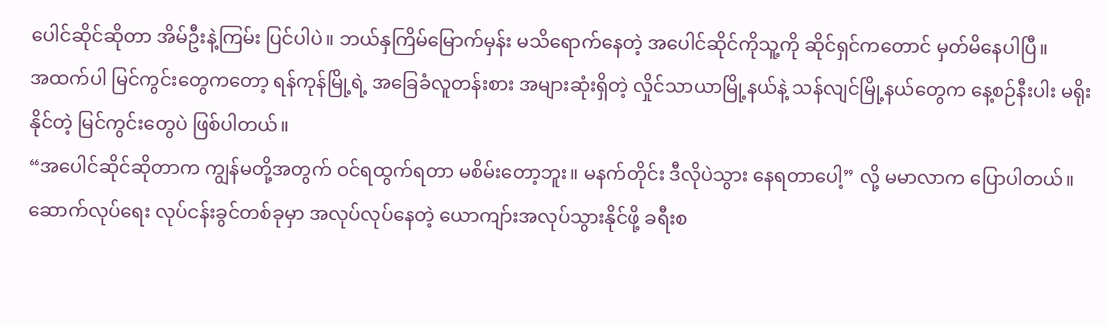ပေါင်ဆိုင်ဆိုတာ အိမ်ဦးနဲ့ကြမ်း ပြင်ပါပဲ။ ဘယ်နှကြိမ်မြောက်မှန်း မသိရောက်နေတဲ့ အပေါင်ဆိုင်ကိုသူ့ကို ဆိုင်ရှင်ကတောင် မှတ်မိနေပါပြီ။
အထက်ပါ မြင်ကွင်းတွေကတော့ ရန်ကုန်မြို့ရဲ့ အခြေခံလူတန်းစား အများဆုံးရှိတဲ့ လှိုင်သာယာမြို့နယ်နဲ့ သန်လျင်မြို့နယ်တွေက နေ့စဉ်နီးပါး မရိုးနိုင်တဲ့ မြင်ကွင်းတွေပဲ ဖြစ်ပါတယ်။
“အပေါင်ဆိုင်ဆိုတာက ကျွန်မတို့အတွက် ဝင်ရထွက်ရတာ မစိမ်းတော့ဘူး။ မနက်တိုင်း ဒီလိုပဲသွား နေရတာပေါ့” လို့ မမာလာက ပြောပါတယ်။
ဆောက်လုပ်ရေး လုပ်ငန်းခွင်တစ်ခုမှာ အလုပ်လုပ်နေတဲ့ ယောကျာ်းအလုပ်သွားနိုင်ဖို့ ခရီးစ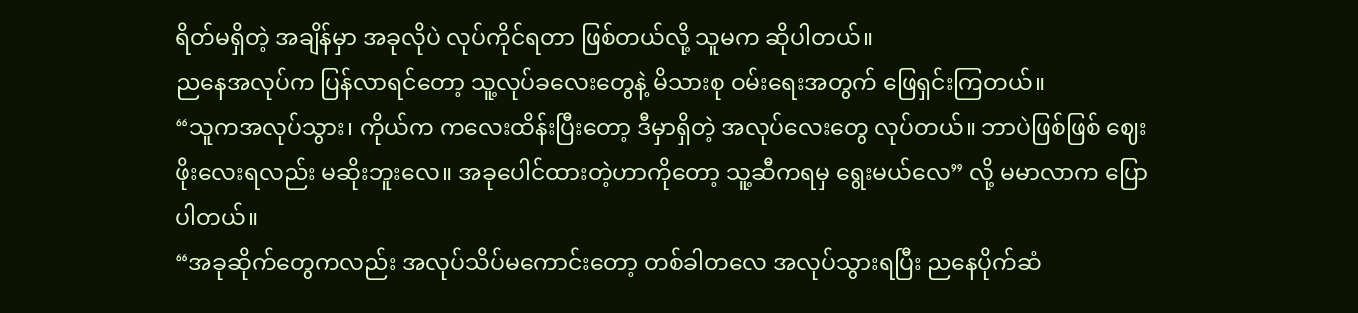ရိတ်မရှိတဲ့ အချိန်မှာ အခုလိုပဲ လုပ်ကိုင်ရတာ ဖြစ်တယ်လို့ သူမက ဆိုပါတယ်။
ညနေအလုပ်က ပြန်လာရင်တော့ သူ့လုပ်ခလေးတွေနဲ့ မိသားစု ဝမ်းရေးအတွက် ဖြေရှင်းကြတယ်။
“သူကအလုပ်သွား၊ ကိုယ်က ကလေးထိန်းပြီးတော့ ဒီမှာရှိတဲ့ အလုပ်လေးတွေ လုပ်တယ်။ ဘာပဲဖြစ်ဖြစ် ဈေးဖိုးလေးရလည်း မဆိုးဘူးလေ။ အခုပေါင်ထားတဲ့ဟာကိုတော့ သူ့ဆီကရမှ ရွေးမယ်လေ” လို့ မမာလာက ပြောပါတယ်။
“အခုဆိုက်တွေကလည်း အလုပ်သိပ်မကောင်းတော့ တစ်ခါတလေ အလုပ်သွားရပြီး ညနေပိုက်ဆံ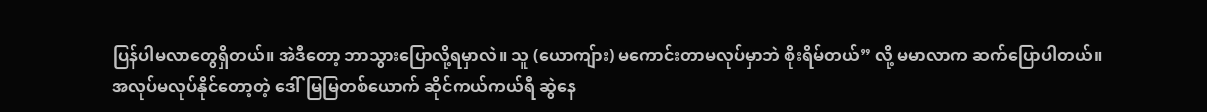ပြန်ပါမလာတွေရှိတယ်။ အဲဒီတော့ ဘာသွားပြောလို့ရမှာလဲ။ သူ (ယောကျ်ား) မကောင်းတာမလုပ်မှာဘဲ စိုးရိမ်တယ်” လို့ မမာလာက ဆက်ပြောပါတယ်။
အလုပ်မလုပ်နိုင်တော့တဲ့ ဒေါ်မြမြတစ်ယောက် ဆိုင်ကယ်ကယ်ရီ ဆွဲနေ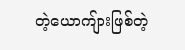တဲ့ယောကျ်ားဖြစ်တဲ့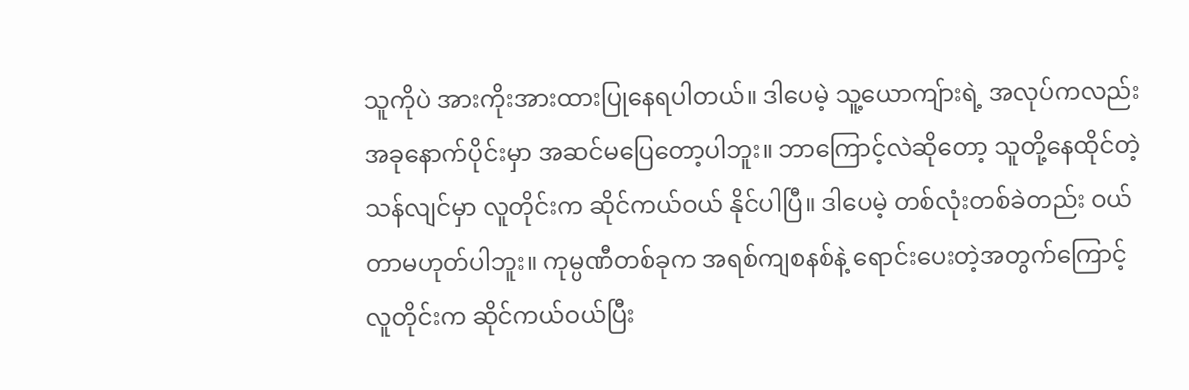သူကိုပဲ အားကိုးအားထားပြုနေရပါတယ်။ ဒါပေမဲ့ သူ့ယောကျ်ားရဲ့ အလုပ်ကလည်း အခုနောက်ပိုင်းမှာ အဆင်မပြေတော့ပါဘူး။ ဘာကြောင့်လဲဆိုတော့ သူတို့နေထိုင်တဲ့ သန်လျင်မှာ လူတိုင်းက ဆိုင်ကယ်ဝယ် နိုင်ပါပြီ။ ဒါပေမဲ့ တစ်လုံးတစ်ခဲတည်း ဝယ်တာမဟုတ်ပါဘူး။ ကုမ္ပဏီတစ်ခုက အရစ်ကျစနစ်နဲ့ ရောင်းပေးတဲ့အတွက်ကြောင့် လူတိုင်းက ဆိုင်ကယ်ဝယ်ပြီး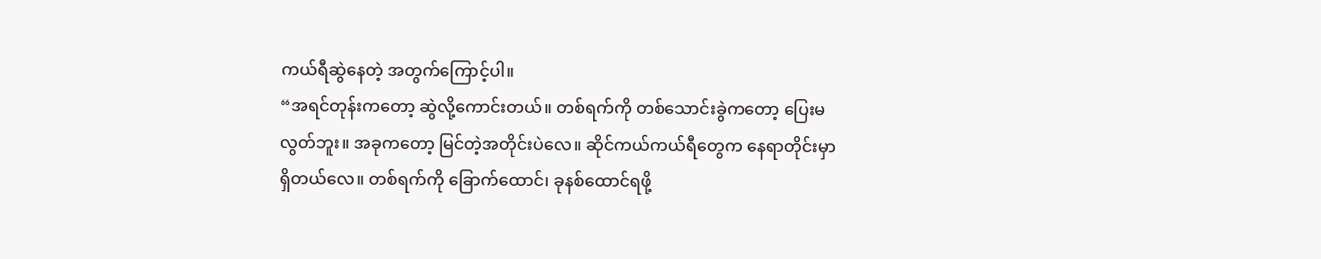ကယ်ရီဆွဲနေတဲ့ အတွက်ကြောင့်ပါ။
“အရင်တုန်းကတော့ ဆွဲလို့ကောင်းတယ်။ တစ်ရက်ကို တစ်သောင်းခွဲကတော့ ပြေးမလွတ်ဘူး။ အခုကတော့ မြင်တဲ့အတိုင်းပဲလေ။ ဆိုင်ကယ်ကယ်ရီတွေက နေရာတိုင်းမှာ ရှိတယ်လေ။ တစ်ရက်ကို ခြောက်ထောင်၊ ခုနစ်ထောင်ရဖို့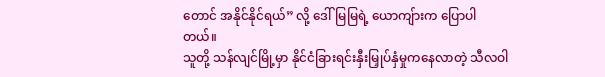တောင် အနိုင်နိုင်ရယ်” လို့ ဒေါ်မြမြရဲ့ ယောကျ်ားက ပြောပါတယ်။
သူတို့ သန်လျင်မြို့မှာ နိုင်ငံခြားရင်းနှီးမြှုပ်နှံမှုကနေလာတဲ့ သီလဝါ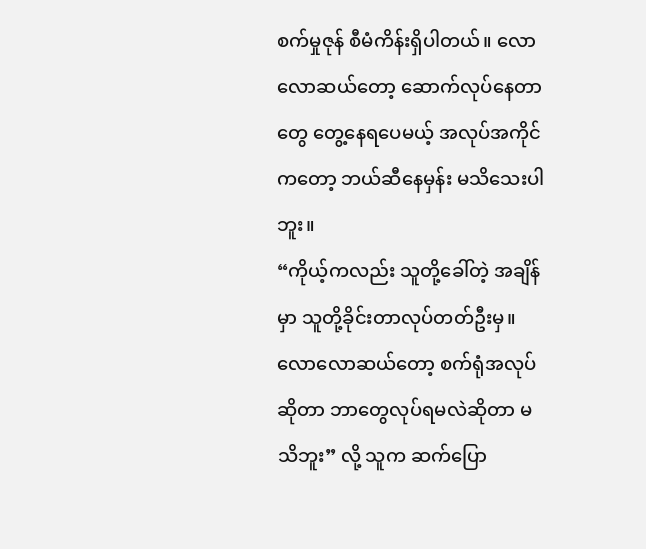စက်မှုဇုန် စီမံကိန်းရှိပါတယ်။ လောလောဆယ်တော့ ဆောက်လုပ်နေတာတွေ တွေ့နေရပေမယ့် အလုပ်အကိုင်ကတော့ ဘယ်ဆီနေမှန်း မသိသေးပါဘူး။
“ကိုယ့်ကလည်း သူတို့ခေါ်တဲ့ အချိန်မှာ သူတို့ခိုင်းတာလုပ်တတ်ဦးမှ။ လောလောဆယ်တော့ စက်ရုံအလုပ်ဆိုတာ ဘာတွေလုပ်ရမလဲဆိုတာ မသိဘူး” လို့ သူက ဆက်ပြော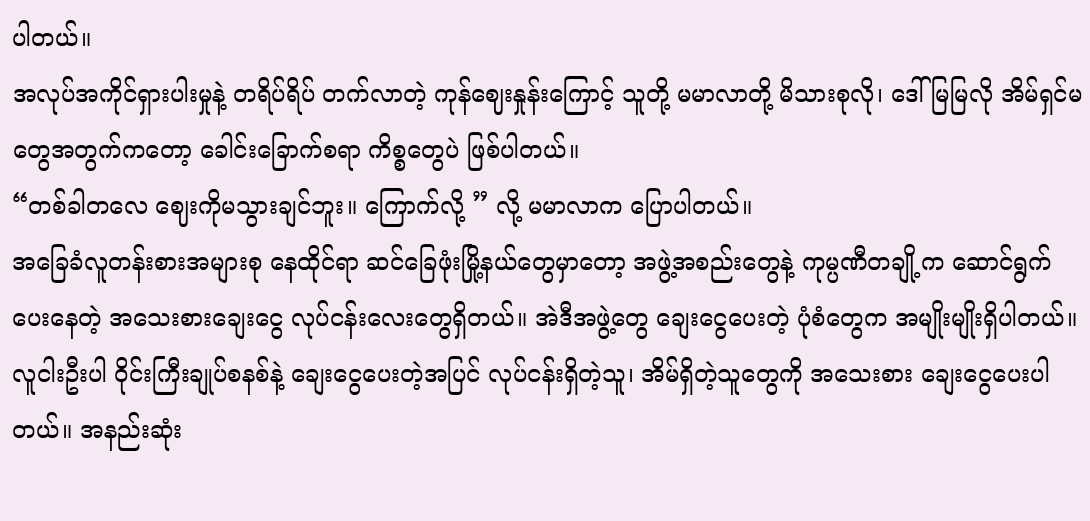ပါတယ်။
အလုပ်အကိုင်ရှားပါးမှုနဲ့ တရိပ်ရိပ် တက်လာတဲ့ ကုန်ဈေးနှုန်းကြောင့် သူတို့ မမာလာတို့ မိသားစုလို၊ ဒေါ်မြမြလို အိမ်ရှင်မတွေအတွက်ကတော့ ခေါင်းခြောက်စရာ ကိစ္စတွေပဲ ဖြစ်ပါတယ်။
“တစ်ခါတလေ ဈေးကိုမသွားချင်ဘူး။ ကြောက်လို့ ” လို့ မမာလာက ပြောပါတယ်။
အခြေခံလူတန်းစားအများစု နေထိုင်ရာ ဆင်ခြေဖုံးမြို့နယ်တွေမှာတော့ အဖွဲ့အစည်းတွေနဲ့ ကုမ္ပဏီတချို့က ဆောင်ရွက်ပေးနေတဲ့ အသေးစားချေးငွေ လုပ်ငန်းလေးတွေရှိတယ်။ အဲဒီအဖွဲ့တွေ ချေးငွေပေးတဲ့ ပုံစံတွေက အမျိုးမျိုးရှိပါတယ်။ လူငါးဦးပါ ဝိုင်းကြီးချုပ်စနစ်နဲ့ ချေးငွေပေးတဲ့အပြင် လုပ်ငန်းရှိတဲ့သူ၊ အိမ်ရှိတဲ့သူတွေကို အသေးစား ချေးငွေပေးပါတယ်။ အနည်းဆုံး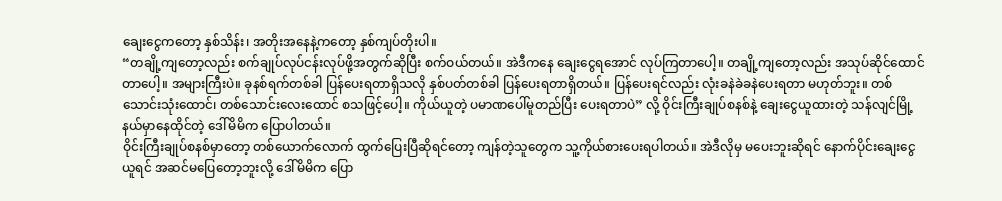ချေးငွေကတော့ နှစ်သိန်း၊ အတိုးအနေနဲ့ကတော့ နှစ်ကျပ်တိုးပါ။
“တချို့ကျတော့လည်း စက်ချုပ်လုပ်ငန်းလုပ်ဖို့အတွက်ဆိုပြီး စက်ဝယ်တယ်။ အဲဒီကနေ ချေးငွေရအောင် လုပ်ကြတာပေါ့။ တချို့ကျတော့လည်း အသုပ်ဆိုင်ထောင်တာပေါ့။ အများကြီးပဲ။ ခုနစ်ရက်တစ်ခါ ပြန်ပေးရတာရှိသလို နှစ်ပတ်တစ်ခါ ပြန်ပေးရတာရှိတယ်။ ပြန်ပေးရင်လည်း လုံးခနဲခဲခနဲပေးရတာ မဟုတ်ဘူး။ တစ်သောင်းသုံးထောင်၊ တစ်သောင်းလေးထောင် စသဖြင့်ပေါ့။ ကိုယ်ယူတဲ့ ပမာဏပေါ်မူတည်ပြီး ပေးရတာပဲ” လို့ ဝိုင်းကြီးချုပ်စနစ်နဲ့ ချေးငွေယူထားတဲ့ သန်လျင်မြို့ နယ်မှာနေထိုင်တဲ့ ဒေါ်မိမိက ပြောပါတယ်။
ဝိုင်းကြီးချုပ်စနစ်မှာတော့ တစ်ယောက်လောက် ထွက်ပြေးပြီဆိုရင်တော့ ကျန်တဲ့သူတွေက သူ့ကိုယ်စားပေးရပါတယ်။ အဲဒီလိုမှ မပေးဘူးဆိုရင် နောက်ပိုင်းချေးငွေယူရင် အဆင်မပြေတော့ဘူးလို့ ဒေါ်မိမိက ပြော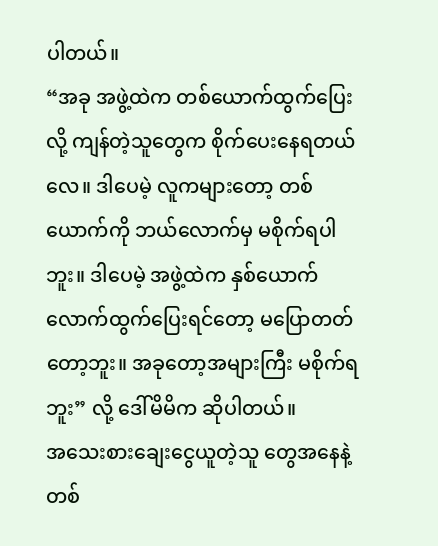ပါတယ်။
“အခု အဖွဲ့ထဲက တစ်ယောက်ထွက်ပြေးလို့ ကျန်တဲ့သူတွေက စိုက်ပေးနေရတယ်လေ။ ဒါပေမဲ့ လူကများတော့ တစ်ယောက်ကို ဘယ်လောက်မှ မစိုက်ရပါဘူး။ ဒါပေမဲ့ အဖွဲ့ထဲက နှစ်ယောက်လောက်ထွက်ပြေးရင်တော့ မပြောတတ်တော့ဘူး။ အခုတော့အများကြီး မစိုက်ရဘူး” လို့ ဒေါ်မိမိက ဆိုပါတယ်။
အသေးစားချေးငွေယူတဲ့သူ တွေအနေနဲ့ တစ်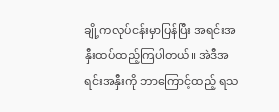ချို့ကလုပ်ငန်းမှာပြန်ပြီး အရင်းအနှီးထပ်ထည့်ကြပါတယ်။ အဲဒီအရင်းအနှီးကို ဘာကြောင့်ထည့် ရသ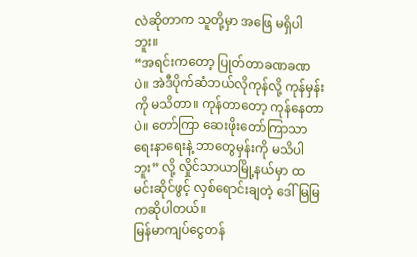လဲဆိုတာက သူတို့မှာ အဖြေ မရှိပါဘူး။
“အရင်းကတော့ ပြုတ်တာခဏခဏပဲ။ အဲဒီပိုက်ဆံဘယ်လိုကုန်လို့ ကုန်မှန်းကို မသိတာ။ ကုန်တာတော့ ကုန်နေတာပဲ။ တော်ကြာ ဆေးဖိုးတော်ကြာသာရေးနာရေးနဲ့ ဘာတွေမှန်းကို မသိပါဘူး” လို့ လှိုင်သာယာမြို့နယ်မှာ ထမင်းဆိုင်ဖွင့် လှစ်ရောင်းချတဲ့ ဒေါ်မြမြကဆိုပါတယ်။
မြန်မာကျပ်ငွေတန်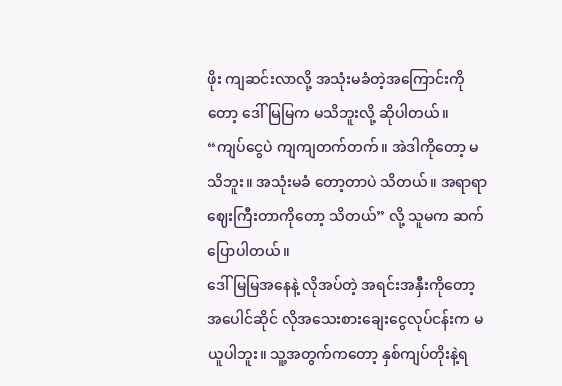ဖိုး ကျဆင်းလာလို့ အသုံးမခံတဲ့အကြောင်းကိုတော့ ဒေါ်မြမြက မသိဘူးလို့ ဆိုပါတယ်။
“ကျပ်ငွေပဲ ကျကျတက်တက်။ အဲဒါကိုတော့ မသိဘူး။ အသုံးမခံ တော့တာပဲ သိတယ်။ အရာရာဈေးကြီးတာကိုတော့ သိတယ်” လို့ သူမက ဆက်ပြောပါတယ်။
ဒေါ်မြမြအနေနဲ့ လိုအပ်တဲ့ အရင်းအနှီးကိုတော့ အပေါင်ဆိုင် လိုအသေးစားချေးငွေလုပ်ငန်းက မယူပါဘူး။ သူ့အတွက်ကတော့ နှစ်ကျပ်တိုးနဲ့ရ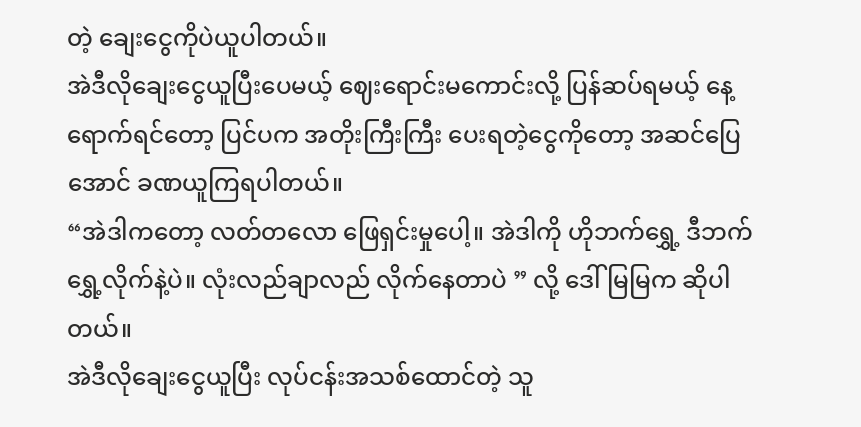တဲ့ ချေးငွေကိုပဲယူပါတယ်။
အဲဒီလိုချေးငွေယူပြီးပေမယ့် ဈေးရောင်းမကောင်းလို့ ပြန်ဆပ်ရမယ့် နေ့ရောက်ရင်တော့ ပြင်ပက အတိုးကြီးကြီး ပေးရတဲ့ငွေကိုတော့ အဆင်ပြေအောင် ခဏယူကြရပါတယ်။
“အဲဒါကတော့ လတ်တလော ဖြေရှင်းမှုပေါ့။ အဲဒါကို ဟိုဘက်ရွှေ့ ဒီဘက်ရွှေ့လိုက်နဲ့ပဲ။ လုံးလည်ချာလည် လိုက်နေတာပဲ ” လို့ ဒေါ်မြမြက ဆိုပါတယ်။
အဲဒီလိုချေးငွေယူပြီး လုပ်ငန်းအသစ်ထောင်တဲ့ သူ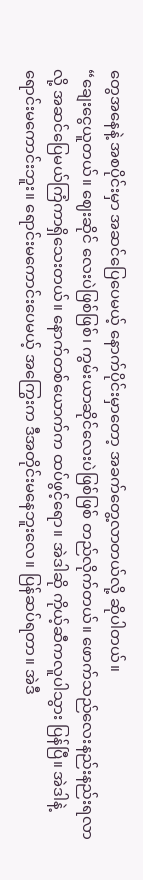တွေအနေနဲ့ အစပိုင်းမှာ အဆင်ပြေပေမယ့် နောက်ပိုင်းမှာတော့ အခက်တွေ့လာတယ်လို့ ဆိုပါတယ်။
“ချေးငွေယူတယ်။ ဈေးဆိုင် လေးပဲဖြစ်ဖြစ်၊ ကွမ်းယာဆိုင်လေးပဲဖြစ်ဖြစ် တည်လိုက်တယ်။ ဖောက်သည်လေးနည်းနည်းရလာလို့ အဆင်ပြေမယ်ကြံကာရှိသေးတယ်။ နောက်တစ်ယောက်က ထပ်ဖွင့်ရော။ အဲဒါဆို ကိုယ့်ဆီကလူပါသွား ပြန်ပြီ။ အဲဒါနဲ့ ရောင်းမကောင်းဘူး။ ရောင်းမကောင်းပေမယ့် အကြွေးက ဒီအတိုင်းမနေဘူးလေ။ ပြန်ဆပ်ရတာ။ အဲဒီ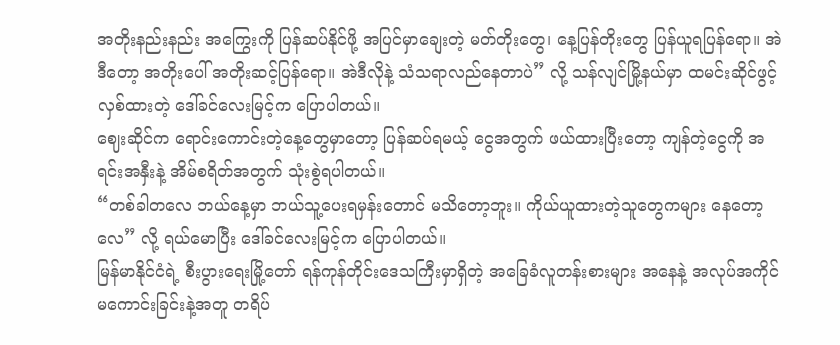အတိုးနည်းနည်း အကြွေးကို ပြန်ဆပ်နိုင်ဖို့ အပြင်မှာချေးတဲ့ မတ်တိုးတွေ၊ နေ့ပြန်တိုးတွေ ပြန်ယူရပြန်ရော။ အဲဒီတော့ အတိုးပေါ် အတိုးဆင့်ပြန်ရော။ အဲဒီလိုနဲ့ သံသရာလည်နေတာပဲ” လို့ သန်လျင်မြို့နယ်မှာ ထမင်းဆိုင်ဖွင့်လှစ်ထားတဲ့ ဒေါ်ခင်လေးမြင့်က ပြောပါတယ်။
ဈေးဆိုင်က ရောင်းကောင်းတဲ့နေ့တွေမှာတော့ ပြန်ဆပ်ရမယ့် ငွေအတွက် ဖယ်ထားပြီးတော့ ကျန်တဲ့ငွေကို အရင်းအနှီးနဲ့ အိမ်စရိတ်အတွက် သုံးစွဲရပါတယ်။
“တစ်ခါတလေ ဘယ်နေ့မှာ ဘယ်သူ့ပေးရမှန်းတောင် မသိတော့ဘူး။ ကိုယ်ယူထားတဲ့သူတွေကများ နေတော့လေ” လို့ ရယ်မောပြီး ဒေါ်ခင်လေးမြင့်က ပြောပါတယ်။
မြန်မာနိုင်ငံရဲ့ စီးပွားရေးမြို့တော် ရန်ကုန်တိုင်းဒေသကြီးမှာရှိတဲ့ အခြေခံလူတန်းစားများ အနေနဲ့ အလုပ်အကိုင် မကောင်းခြင်းနဲ့အတူ တရိပ်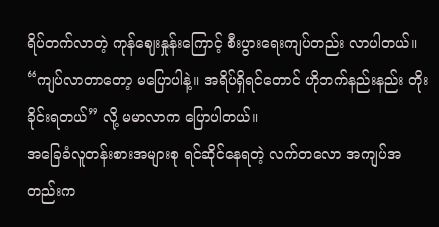ရိပ်တက်လာတဲ့ ကုန်ဈေးနှုန်းကြောင့် စီးပွားရေးကျပ်တည်း လာပါတယ်။
“ကျပ်လာတာတော့ မပြောပါနဲ့။ အရိပ်ရှိရင်တောင် ဟိုဘက်နည်းနည်း တိုးခိုင်းရတယ်” လို့ မမာလာက ပြောပါတယ်။
အခြေခံလူတန်းစားအများစု ရင်ဆိုင်နေရတဲ့ လက်တလော အကျပ်အတည်းက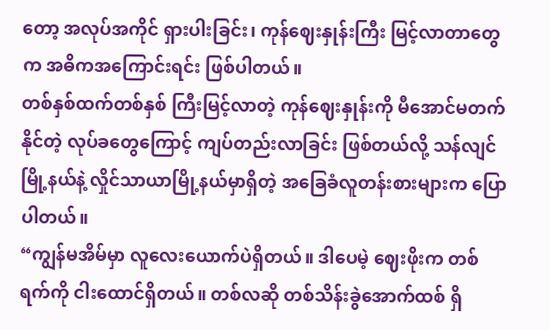တော့ အလုပ်အကိုင် ရှားပါးခြင်း၊ ကုန်ဈေးနှုန်းကြီး မြင့်လာတာတွေက အဓိကအကြောင်းရင်း ဖြစ်ပါတယ်။
တစ်နှစ်ထက်တစ်နှစ် ကြီးမြင့်လာတဲ့ ကုန်ဈေးနှုန်းကို မီအောင်မတက်နိုင်တဲ့ လုပ်ခတွေကြောင့် ကျပ်တည်းလာခြင်း ဖြစ်တယ်လို့ သန်လျင်မြို့နယ်နဲ့ လှိုင်သာယာမြို့နယ်မှာရှိတဲ့ အခြေခံလူတန်းစားများက ပြောပါတယ်။
“ကျွန်မအိမ်မှာ လူလေးယောက်ပဲရှိတယ်။ ဒါပေမဲ့ ဈေးဖိုးက တစ်ရက်ကို ငါးထောင်ရှိတယ်။ တစ်လဆို တစ်သိန်းခွဲအောက်ထစ် ရှိ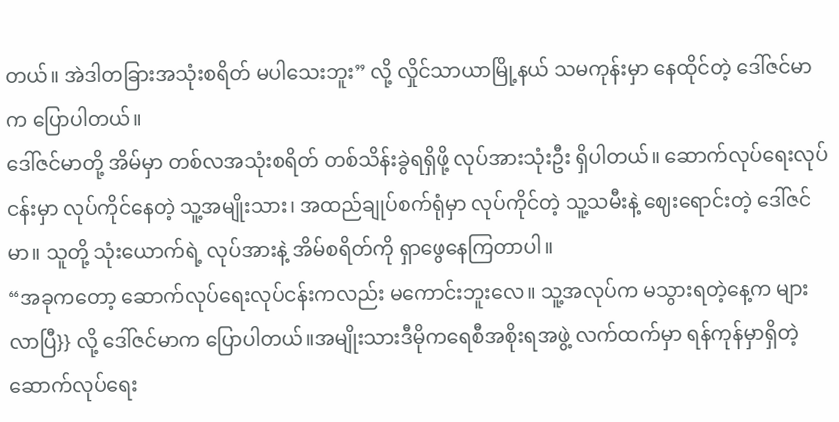တယ်။ အဲဒါတခြားအသုံးစရိတ် မပါသေးဘူး” လို့ လှိုင်သာယာမြို့နယ် သမကုန်းမှာ နေထိုင်တဲ့ ဒေါ်ဇင်မာက ပြောပါတယ်။
ဒေါ်ဇင်မာတို့ အိမ်မှာ တစ်လအသုံးစရိတ် တစ်သိန်းခွဲရရှိဖို့ လုပ်အားသုံးဦး ရှိပါတယ်။ ဆောက်လုပ်ရေးလုပ်ငန်းမှာ လုပ်ကိုင်နေတဲ့ သူ့အမျိုးသား၊ အထည်ချုပ်စက်ရုံမှာ လုပ်ကိုင်တဲ့ သူ့သမီးနဲ့ ဈေးရောင်းတဲ့ ဒေါ်ဇင်မာ။ သူတို့ သုံးယောက်ရဲ့ လုပ်အားနဲ့ အိမ်စရိတ်ကို ရှာဖွေနေကြတာပါ။
“အခုကတော့ ဆောက်လုပ်ရေးလုပ်ငန်းကလည်း မကောင်းဘူးလေ။ သူ့အလုပ်က မသွားရတဲ့နေ့က များလာပြီ}} လို့ ဒေါ်ဇင်မာက ပြောပါတယ်။အမျိုးသားဒီမိုကရေစီအစိုးရအဖွဲ့ လက်ထက်မှာ ရန်ကုန်မှာရှိတဲ့ ဆောက်လုပ်ရေး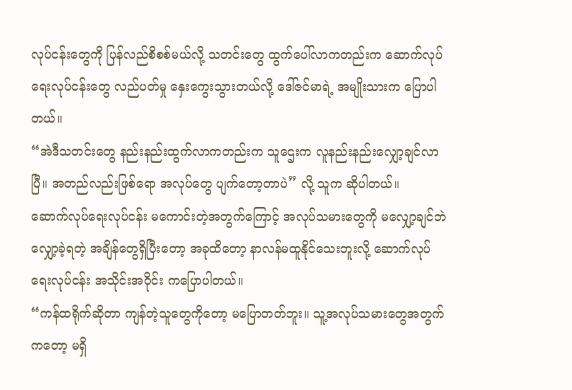လုပ်ငန်းတွေကို ပြန်လည်စိစစ်မယ်လို့ သတင်းတွေ ထွက်ပေါ်လာကတည်းက ဆောက်လုပ်ရေးလုပ်ငန်းတွေ လည်ပတ်မှု နှေးကွေးသွားတယ်လို့ ဒေါ်ဇင်မာရဲ့ အမျိုးသားက ပြောပါတယ်။
“အဲဒီသတင်းတွေ နည်းနည်းထွက်လာကတည်းက သူဌေးက လူနည်းနည်းလျှော့ချင်လာပြီ။ အတည်လည်းဖြစ်ရော အလုပ်တွေ ပျက်တော့တာပဲ” လို့ သူက ဆိုပါတယ်။
ဆောက်လုပ်ရေးလုပ်ငန်း မကောင်းတဲ့အတွက်ကြောင့် အလုပ်သမားတွေကို မလျှော့ချင်ဘဲလျှော့ခဲ့ရတဲ့ အချိန်တွေရှိပြီးတော့ အခုထိတော့ နာလန်မထူနိုင်သေးဘူးလို့ ဆောက်လုပ်ရေးလုပ်ငန်း အသိုင်းအဝိုင်း ကပြောပါတယ်။
“ကန်ထရိုက်ဆိုတာ ကျန်တဲ့သူတွေကိုတော့ မပြောတတ်ဘူး။ သူ့အလုပ်သမားတွေအတွက်ကတော့ မရှိ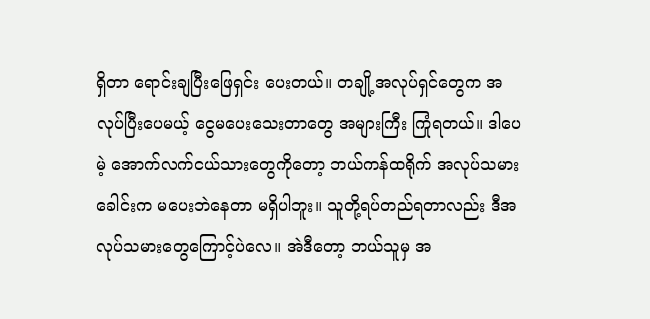ရှိတာ ရောင်းချပြီးဖြေရှင်း ပေးတယ်။ တချို့အလုပ်ရှင်တွေက အလုပ်ပြီးပေမယ့် ငွေမပေးသေးတာတွေ အများကြီး ကြုံရတယ်။ ဒါပေမဲ့ အောက်လက်ငယ်သားတွေကိုတော့ ဘယ်ကန်ထရိုက် အလုပ်သမားခေါင်းက မပေးဘဲနေတာ မရှိပါဘူး။ သူတို့ရပ်တည်ရတာလည်း ဒီအလုပ်သမားတွေကြောင့်ပဲလေ။ အဲဒီတော့ ဘယ်သူမှ အ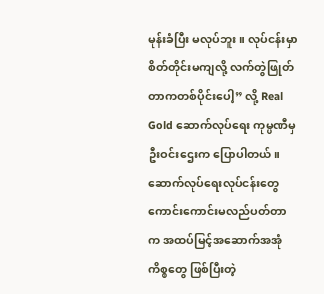မုန်းခံပြီး မလုပ်ဘူး။ လုပ်ငန်းမှာ စိတ်တိုင်းမကျလို့ လက်တွဲဖြုတ်တာကတစ်ပိုင်းပေါ့” လို့ Real Gold ဆောက်လုပ်ရေး ကုမ္ပဏီမှ ဦးဝင်းဌေးက ပြောပါတယ်။
ဆောက်လုပ်ရေးလုပ်ငန်းတွေ ကောင်းကောင်းမလည်ပတ်တာက အထပ်မြင့်အဆောက်အအုံကိစ္စတွေ ဖြစ်ပြီးတဲ့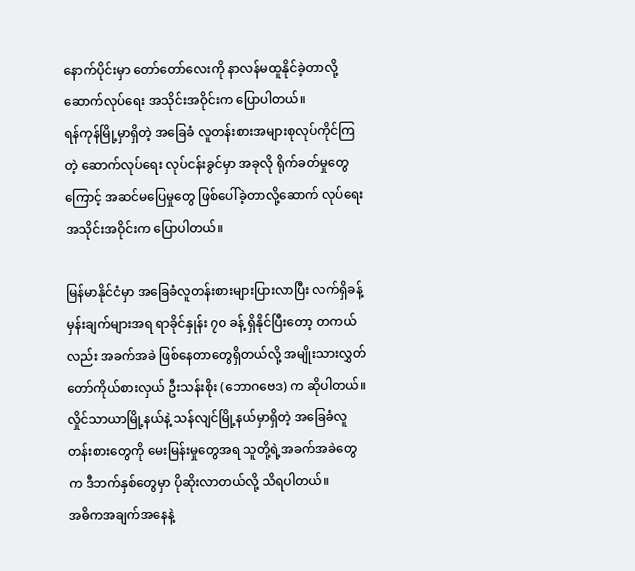နောက်ပိုင်းမှာ တော်တော်လေးကို နာလန်မထူနိုင်ခဲ့တာလို့ ဆောက်လုပ်ရေး အသိုင်းအဝိုင်းက ပြောပါတယ်။
ရန်ကုန်မြို့မှာရှိတဲ့ အခြေခံ လူတန်းစားအများစုလုပ်ကိုင်ကြတဲ့ ဆောက်လုပ်ရေး လုပ်ငန်းခွင်မှာ အခုလို ရိုက်ခတ်မှုတွေကြောင့် အဆင်မပြေမှုတွေ ဖြစ်ပေါ်ခဲ့တာလို့ဆောက် လုပ်ရေးအသိုင်းအဝိုင်းက ပြောပါတယ်။

မြန်မာနိုင်ငံမှာ အခြေခံလူတန်းစားများပြားလာပြီး လက်ရှိခန့် မှန်းချက်များအရ ရာခိုင်နှုန်း ၇၀ ခန့် ရှိနိုင်ပြီးတော့ တကယ်လည်း အခက်အခဲ ဖြစ်နေတာတွေရှိတယ်လို့ အမျိုးသားလွှတ်တော်ကိုယ်စားလှယ် ဦးသန်းစိုး (ဘောဂဗေဒ) က ဆိုပါတယ်။
လှိုင်သာယာမြို့နယ်နဲ့ သန်လျင်မြို့နယ်မှာရှိတဲ့ အခြေခံလူ တန်းစားတွေကို မေးမြန်းမှုတွေအရ သူတို့ရဲ့အခက်အခဲတွေက ဒီဘက်နှစ်တွေမှာ ပိုဆိုးလာတယ်လို့ သိရပါတယ်။
အဓိကအချက်အနေနဲ့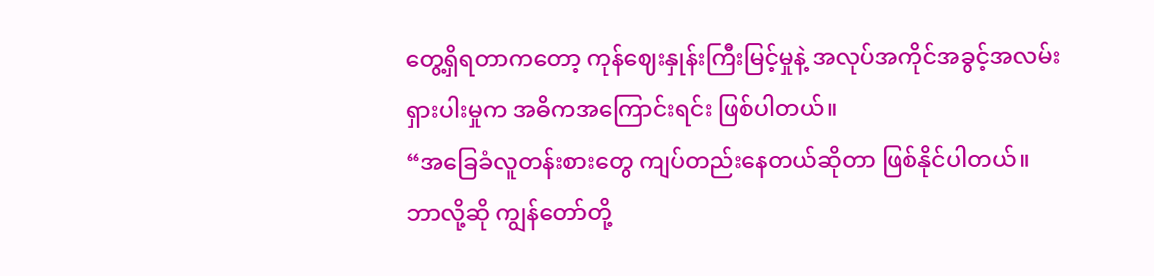တွေ့ရှိရတာကတော့ ကုန်ဈေးနှုန်းကြီးမြင့်မှုနဲ့ အလုပ်အကိုင်အခွင့်အလမ်း ရှားပါးမှုက အဓိကအကြောင်းရင်း ဖြစ်ပါတယ်။
“အခြေခံလူတန်းစားတွေ ကျပ်တည်းနေတယ်ဆိုတာ ဖြစ်နိုင်ပါတယ်။ ဘာလို့ဆို ကျွန်တော်တို့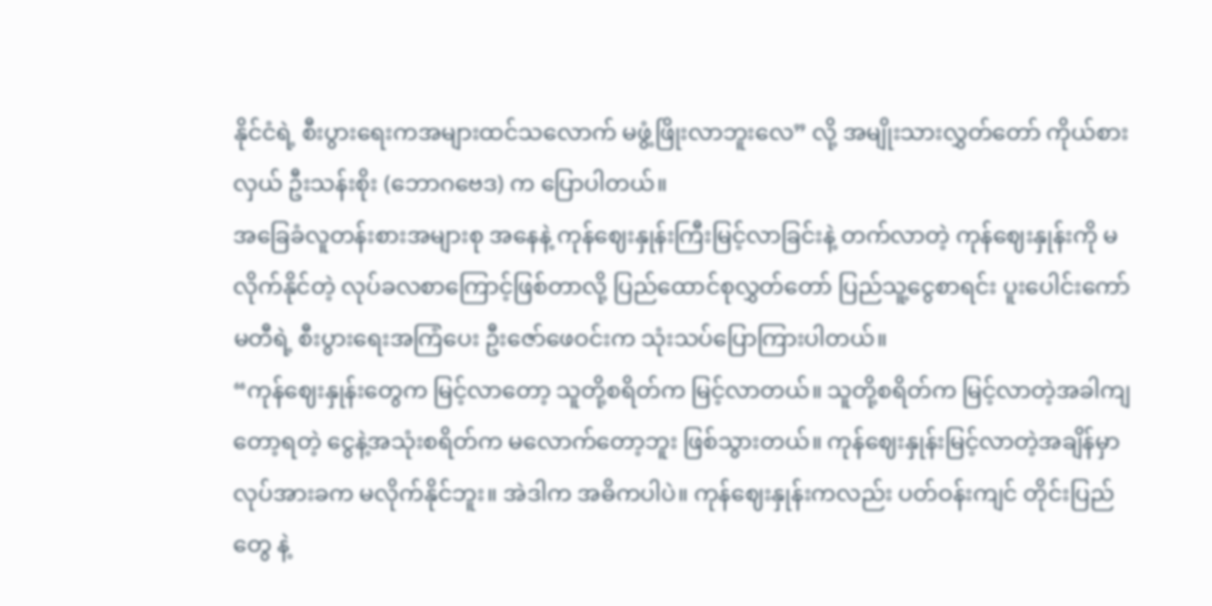နိုင်ငံရဲ့ စီးပွားရေးကအများထင်သလောက် မဖွံ့ဖြိုးလာဘူးလေ” လို့ အမျိုးသားလွှတ်တော် ကိုယ်စားလှယ် ဦးသန်းစိုး (ဘောဂဗေဒ) က ပြောပါတယ်။
အခြေခံလူတန်းစားအများစု အနေနဲ့ ကုန်ဈေးနှုန်းကြီးမြင့်လာခြင်းနဲ့ တက်လာတဲ့ ကုန်ဈေးနှုန်းကို မလိုက်နိုင်တဲ့ လုပ်ခလစာကြောင့်ဖြစ်တာလို့ ပြည်ထောင်စုလွှတ်တော် ပြည်သူ့ငွေစာရင်း ပူးပေါင်းကော်မတီရဲ့ စီးပွားရေးအကြံပေး ဦးဇော်ဖေဝင်းက သုံးသပ်ပြောကြားပါတယ်။
“ကုန်ဈေးနှုန်းတွေက မြင့်လာတော့ သူတို့စရိတ်က မြင့်လာတယ်။ သူတို့စရိတ်က မြင့်လာတဲ့အခါကျတော့ရတဲ့ ငွေနဲ့အသုံးစရိတ်က မလောက်တော့ဘူး ဖြစ်သွားတယ်။ ကုန်ဈေးနှုန်းမြင့်လာတဲ့အချိန်မှာ လုပ်အားခက မလိုက်နိုင်ဘူး။ အဲဒါက အဓိကပါပဲ။ ကုန်ဈေးနှုန်းကလည်း ပတ်ဝန်းကျင် တိုင်းပြည်တွေ နဲ့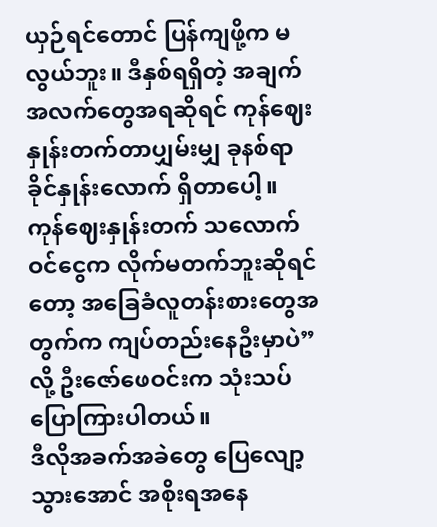ယှဉ်ရင်တောင် ပြန်ကျဖို့က မလွယ်ဘူး။ ဒီနှစ်ရရှိတဲ့ အချက်အလက်တွေအရဆိုရင် ကုန်ဈေးနှုန်းတက်တာပျှမ်းမျှ ခုနစ်ရာခိုင်နှုန်းလောက် ရှိတာပေါ့။ ကုန်ဈေးနှုန်းတက် သလောက်ဝင်ငွေက လိုက်မတက်ဘူးဆိုရင်တော့ အခြေခံလူတန်းစားတွေအတွက်က ကျပ်တည်းနေဦးမှာပဲ” လို့ ဦးဇော်ဖေဝင်းက သုံးသပ်ပြောကြားပါတယ်။
ဒီလိုအခက်အခဲတွေ ပြေလျော့သွားအောင် အစိုးရအနေ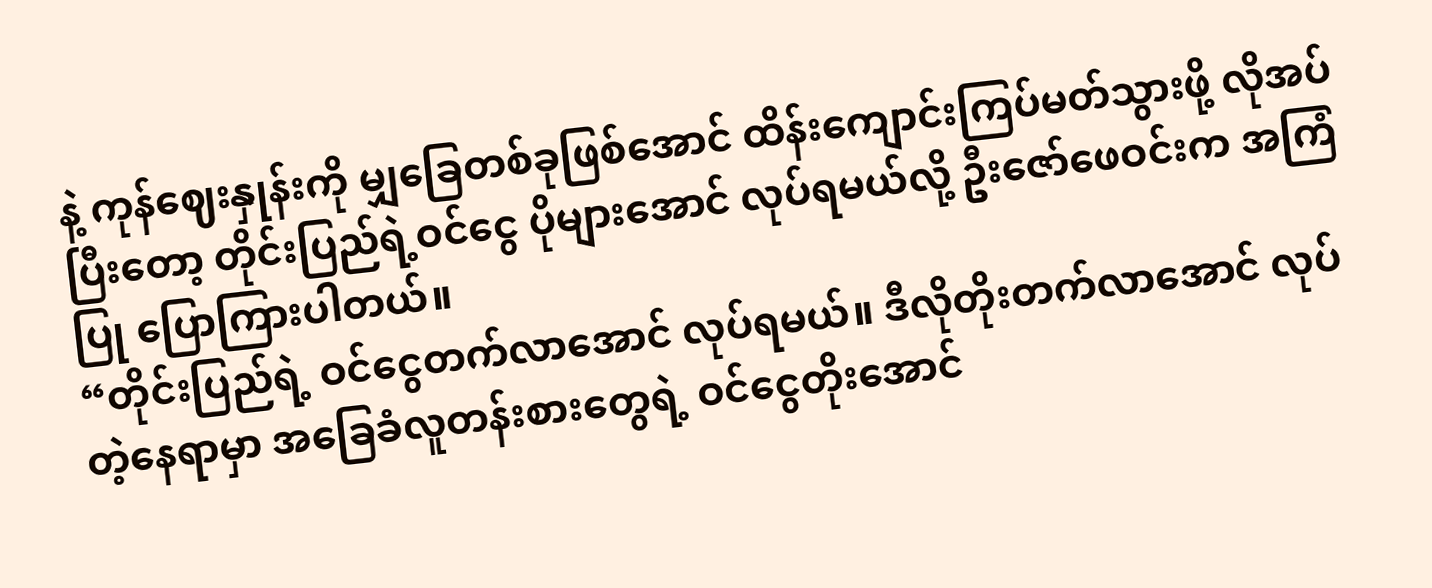နဲ့ ကုန်ဈေးနှုန်းကို မျှခြေတစ်ခုဖြစ်အောင် ထိန်းကျောင်းကြပ်မတ်သွားဖို့ လိုအပ်ပြီးတော့ တိုင်းပြည်ရဲ့ဝင်ငွေ ပိုများအောင် လုပ်ရမယ်လို့ ဦးဇော်ဖေဝင်းက အကြံပြု ပြောကြားပါတယ်။
“တိုင်းပြည်ရဲ့ ဝင်ငွေတက်လာအောင် လုပ်ရမယ်။ ဒီလိုတိုးတက်လာအောင် လုပ်တဲ့နေရာမှာ အခြေခံလူတန်းစားတွေရဲ့ ဝင်ငွေတိုးအောင်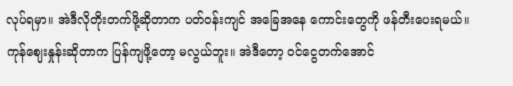လုပ်ရမှာ။ အဲဒီလိုတိုးတက်ဖို့ဆိုတာက ပတ်ဝန်းကျင် အခြေအနေ ကောင်းတွေကို ဖန်တီးပေးရမယ်။ ကုန်ဈေးနှုန်းဆိုတာက ပြန်ကျဖို့တော့ မလွယ်ဘူး။ အဲဒီတော့ ဝင်ငွေတက်အောင်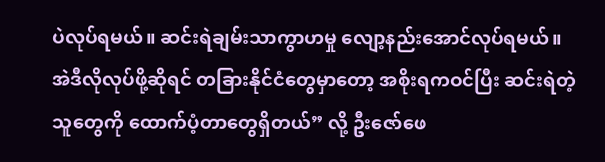ပဲလုပ်ရမယ်။ ဆင်းရဲချမ်းသာကွာဟမှု လျော့နည်းအောင်လုပ်ရမယ်။ အဲဒီလိုလုပ်ဖို့ဆိုရင် တခြားနိုင်ငံတွေမှာတော့ အစိုးရကဝင်ပြီး ဆင်းရဲတဲ့သူတွေကို ထောက်ပံ့တာတွေရှိတယ်” လို့ ဦးဇော်ဖေ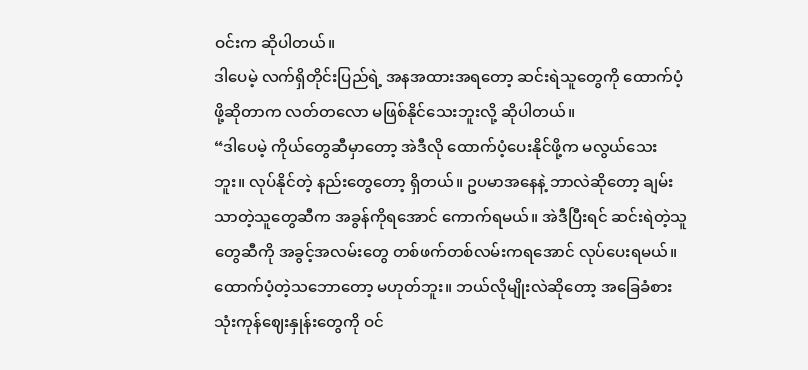ဝင်းက ဆိုပါတယ်။
ဒါပေမဲ့ လက်ရှိတိုင်းပြည်ရဲ့ အနအထားအရတော့ ဆင်းရဲသူတွေကို ထောက်ပံ့ဖို့ဆိုတာက လတ်တလော မဖြစ်နိုင်သေးဘူးလို့ ဆိုပါတယ်။
“ဒါပေမဲ့ ကိုယ်တွေဆီမှာတော့ အဲဒီလို ထောက်ပံ့ပေးနိုင်ဖို့က မလွယ်သေးဘူး။ လုပ်နိုင်တဲ့ နည်းတွေတော့ ရှိတယ်။ ဥပမာအနေနဲ့ ဘာလဲဆိုတော့ ချမ်းသာတဲ့သူတွေဆီက အခွန်ကိုရအောင် ကောက်ရမယ်။ အဲဒီပြီးရင် ဆင်းရဲတဲ့သူတွေဆီကို အခွင့်အလမ်းတွေ တစ်ဖက်တစ်လမ်းကရအောင် လုပ်ပေးရမယ်။ ထောက်ပံ့တဲ့သဘောတော့ မဟုတ်ဘူး။ ဘယ်လိုမျိုးလဲဆိုတော့ အခြေခံစားသုံးကုန်ဈေးနှုန်းတွေကို ဝင်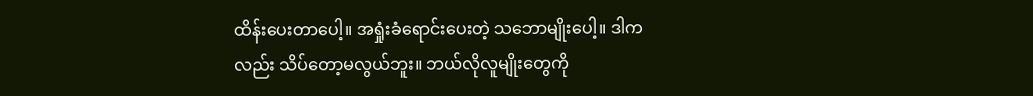ထိန်းပေးတာပေါ့။ အရှုံးခံရောင်းပေးတဲ့ သဘောမျိုးပေါ့။ ဒါကလည်း သိပ်တော့မလွယ်ဘူး။ ဘယ်လိုလူမျိုးတွေကို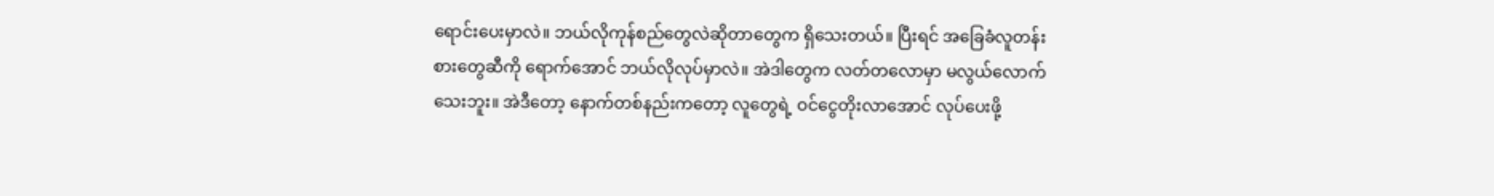ရောင်းပေးမှာလဲ။ ဘယ်လိုကုန်စည်တွေလဲဆိုတာတွေက ရှိသေးတယ်။ ပြီးရင် အခြေခံလူတန်းစားတွေဆီကို ရောက်အောင် ဘယ်လိုလုပ်မှာလဲ။ အဲဒါတွေက လတ်တလောမှာ မလွယ်လောက်သေးဘူး။ အဲဒီတော့ နောက်တစ်နည်းကတော့ လူတွေရဲ့ ဝင်ငွေတိုးလာအောင် လုပ်ပေးဖို့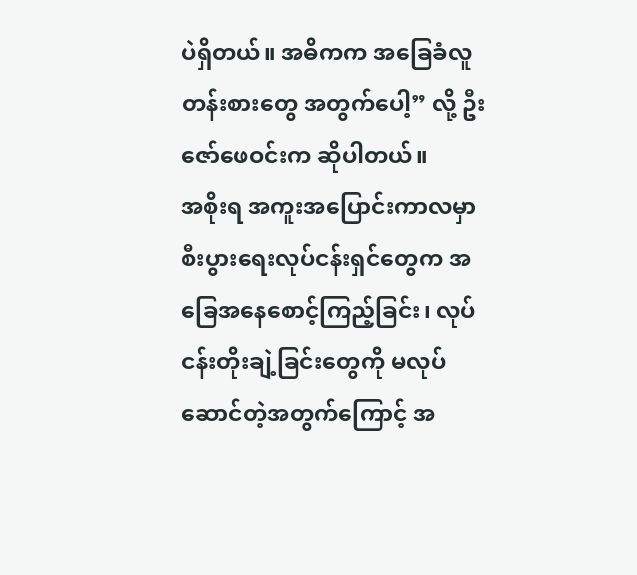ပဲရှိတယ်။ အဓိကက အခြေခံလူတန်းစားတွေ အတွက်ပေါ့” လို့ ဦးဇော်ဖေဝင်းက ဆိုပါတယ်။
အစိုးရ အကူးအပြောင်းကာလမှာ စီးပွားရေးလုပ်ငန်းရှင်တွေက အခြေအနေစောင့်ကြည့်ခြင်း၊ လုပ်ငန်းတိုးချဲ့ခြင်းတွေကို မလုပ်ဆောင်တဲ့အတွက်ကြောင့် အ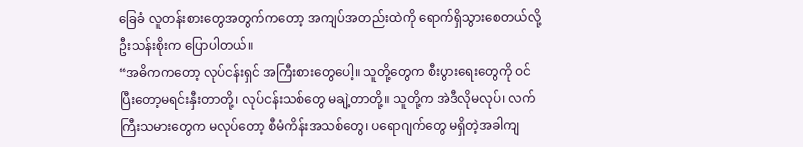ခြေခံ လူတန်းစားတွေအတွက်ကတော့ အကျပ်အတည်းထဲကို ရောက်ရှိသွားစေတယ်လို့ ဦးသန်းစိုးက ပြောပါတယ်။
“အဓိကကတော့ လုပ်ငန်းရှင် အကြီးစားတွေပေါ့။ သူတို့တွေက စီးပွားရေးတွေကို ဝင်ပြီးတော့မရင်းနှီးတာတို့၊ လုပ်ငန်းသစ်တွေ မချဲ့တာတို့။ သူတို့က အဲဒီလိုမလုပ်၊ လက်ကြီးသမားတွေက မလုပ်တော့ စီမံကိန်းအသစ်တွေ၊ ပရောဂျက်တွေ မရှိတဲ့အခါကျ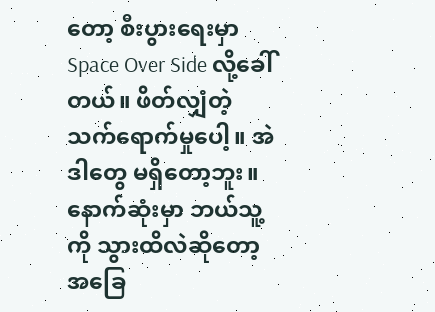တော့ စီးပွားရေးမှာ Space Over Side လို့ခေါ်တယ်။ ဖိတ်လျှံတဲ့ သက်ရောက်မှုပေါ့။ အဲဒါတွေ မရှိတော့ဘူး။ နောက်ဆုံးမှာ ဘယ်သူ့ကို သွားထိလဲဆိုတော့ အခြေ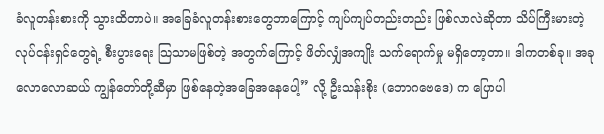ခံလူတန်းစားကို သွားထိတာပဲ။ အခြေခံလူတန်းစားတွေဘာကြောင့် ကျပ်ကျပ်တည်းတည်း ဖြစ်လာလဲဆိုတာ သိပ်ကြီးမားတဲ့လုပ်ငန်းရှင်တွေရဲ့ စီးပွားရေး သြသာမဖြစ်တဲ့ အတွက်ကြောင့် ဖိတ်လျှံအကျိုး သက်ရောက်မှု မရှိတော့တာ။ ဒါကတစ်ခု။ အခုလောလောဆယ် ကျွန်တော်တို့ဆီမှာ ဖြစ်နေတဲ့အခြေအနေပေါ့” လို့ ဦးသန်းစိုး (ဘောဂဗေဒေ) က ပြောပါ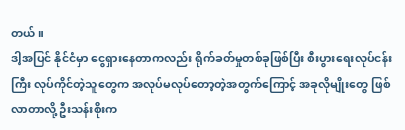တယ်။
ဒါ့အပြင် နိုင်ငံမှာ ငွေရှားနေတာကလည်း ရိုက်ခတ်မှုတစ်ခုဖြစ်ပြီး စီးပွားရေးလုပ်ငန်းကြီး လုပ်ကိုင်တဲ့သူတွေက အလုပ်မလုပ်တော့တဲ့အတွက်ကြောင့် အခုလိုမျိုးတွေ ဖြစ်လာတာလို့ ဦးသန်းစိုးက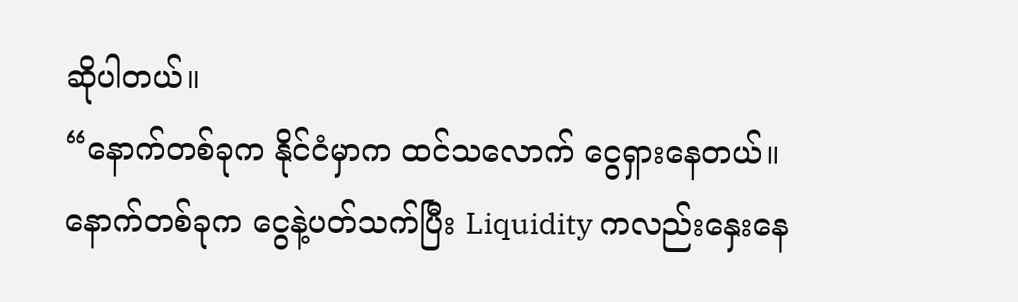ဆိုပါတယ်။
“နောက်တစ်ခုက နိုင်ငံမှာက ထင်သလောက် ငွေရှားနေတယ်။ နောက်တစ်ခုက ငွေနဲ့ပတ်သက်ပြီး Liquidity ကလည်းနှေးနေ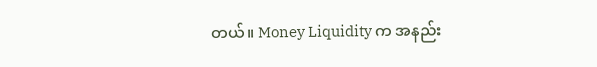တယ်။ Money Liquidity က အနည်း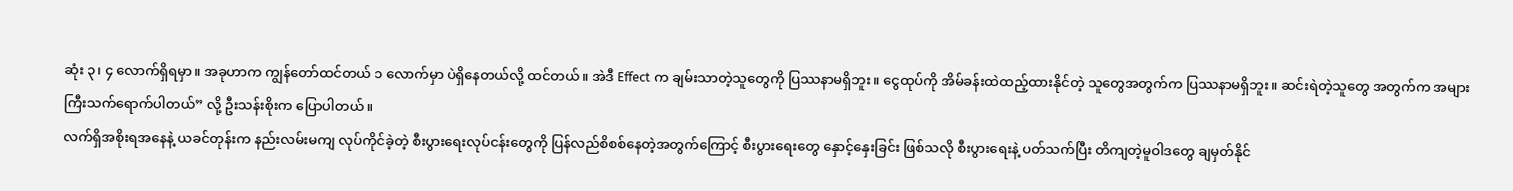ဆုံး ၃၊ ၄ လောက်ရှိရမှာ။ အခုဟာက ကျွန်တော်ထင်တယ် ၁ လောက်မှာ ပဲရှိနေတယ်လို့ ထင်တယ်။ အဲဒီ Effect က ချမ်းသာတဲ့သူတွေကို ပြဿနာမရှိဘူး။ ငွေထုပ်ကို အိမ်ခန်းထဲထည့်ထားနိုင်တဲ့ သူတွေအတွက်က ပြဿနာမရှိဘူး။ ဆင်းရဲတဲ့သူတွေ အတွက်က အများကြီးသက်ရောက်ပါတယ်” လို့ ဦးသန်းစိုးက ပြောပါတယ်။
လက်ရှိအစိုးရအနေနဲ့ ယခင်တုန်းက နည်းလမ်းမကျ လုပ်ကိုင်ခဲ့တဲ့ စီးပွားရေးလုပ်ငန်းတွေကို ပြန်လည်စိစစ်နေတဲ့အတွက်ကြောင့် စီးပွားရေးတွေ နှောင့်နှေးခြင်း ဖြစ်သလို စီးပွားရေးနဲ့ ပတ်သက်ပြီး တိကျတဲ့မူဝါဒတွေ ချမှတ်နိုင်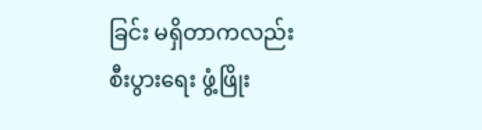ခြင်း မရှိတာကလည်း စီးပွားရေး ဖွံ့ဖြိုး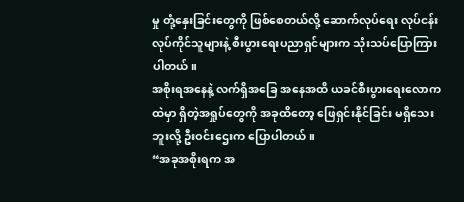မှု တုံ့နှေးခြင်းတွေကို ဖြစ်စေတယ်လို့ ဆောက်လုပ်ရေး လုပ်ငန်းလုပ်ကိုင်သူများနဲ့ စီးပွားရေးပညာရှင်များက သုံးသပ်ပြောကြားပါတယ်။
အစိုးရအနေနဲ့ လက်ရှိအခြေ အနေအထိ ယခင်စီးပွားရေးလောကထဲမှာ ရှိတဲ့အရှုပ်တွေကို အခုထိတော့ ဖြေရှင်းနိုင်ခြင်း မရှိသေးဘူးလို့ ဦးဝင်းဌေးက ပြောပါတယ်။
“အခုအစိုးရက အ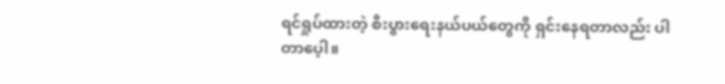ရင်ရှုပ်ထားတဲ့ စီးပွားရေးနယ်ပယ်တွေကို ရှင်းနေရတာလည်း ပါတာပေ့ါ။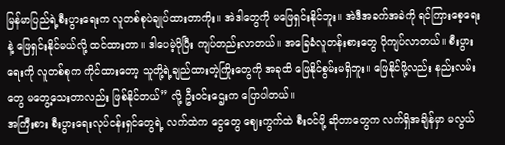မြန်မာပြည်ရဲ့စီးပွားရေးက လူတစ်စုပဲချုပ်ထားတာကိုး။ အဲဒါတွေကို မဖြေရှင်းနိုင်ဘူး။ အဲဒီအခက်အခဲကို ရင်ကြားစေ့ရေးနဲ့ ဖြေရှင်းနိုင်မယ်လို့ ထင်ထားတာ။ ဒါပေမဲ့ပိုပြီး ကျပ်တည်းလာတယ်။ အခြေခံလူတန်းစားတွေ ပိုကျပ်လာတယ်။ စီးပွားရေးကို လူတစ်စုက ကိုင်ထားတော့ သူတို့ရဲ့ချည်ထားတဲ့ကြိုးတွေကို အခုထိ ဖြေနိုင်စွမ်းမရှိဘူး။ ဖြေနိုင်ဖို့လည်း နည်းလမ်းတွေ မတွေ့သေးတာလည်း ဖြစ်နိုင်တယ်” လို့ ဦးဝင်းဌေးက ပြောပါတယ်။
အကြီးစား စီးပွားရေးလုပ်ငန်းရှင်တွေရဲ့ လက်ထဲက ငွေတွေ ဈေးကွက်ထဲ စီးဝင်ဖို့ ဆိုတာတွေက လက်ရှိအချိန်မှာ မလွယ်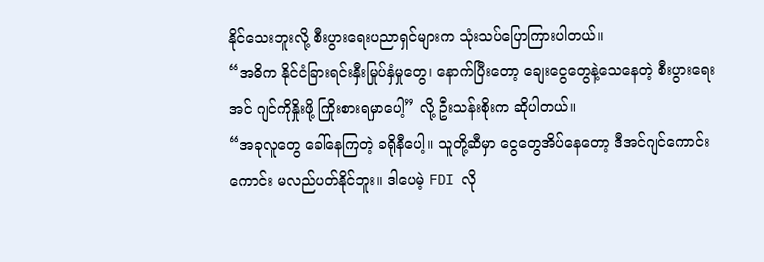နိုင်သေးဘူးလို့ စီးပွားရေးပညာရှင်များက သုံးသပ်ပြောကြားပါတယ်။
“အဓိက နိုင်ငံခြားရင်းနှီးမြုပ်နှံမှုတွေ၊ နောက်ပြီးတော့ ချေးငွေတွေနဲ့သေနေတဲ့ စီးပွားရေးအင် ဂျင်ကိုနှိုးဖို့ ကြိုးစားရမှာပေါ့” လို့ ဦးသန်းစိုးက ဆိုပါတယ်။
“အခုလူတွေ ခေါ်နေကြတဲ့ ခရိုနီပေါ့။ သူတို့ဆီမှာ ငွေတွေအိပ်နေတော့ ဒီအင်ဂျင်ကောင်းကောင်း မလည်ပတ်နိုင်ဘူး။ ဒါပေမဲ့ FDI လို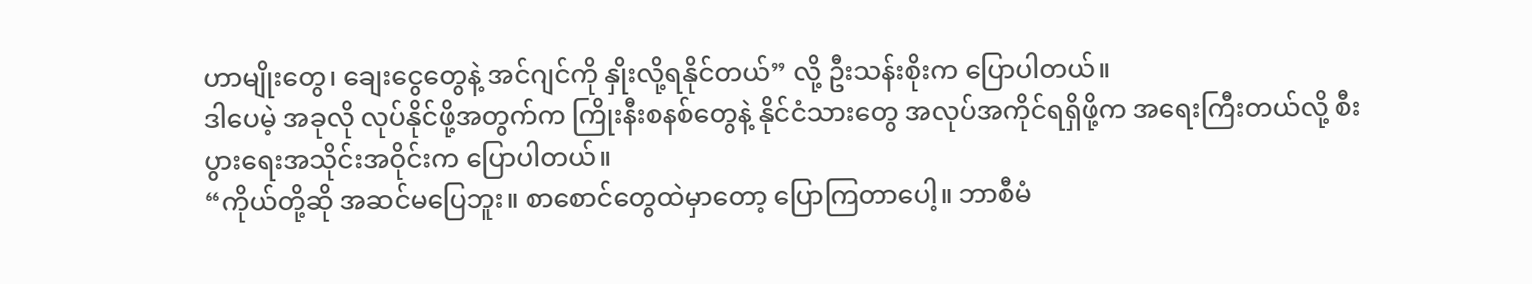ဟာမျိုးတွေ၊ ချေးငွေတွေနဲ့ အင်ဂျင်ကို နှိုးလို့ရနိုင်တယ်” လို့ ဦးသန်းစိုးက ပြောပါတယ်။
ဒါပေမဲ့ အခုလို လုပ်နိုင်ဖို့အတွက်က ကြိုးနီးစနစ်တွေနဲ့ နိုင်ငံသားတွေ အလုပ်အကိုင်ရရှိဖို့က အရေးကြီးတယ်လို့ စီးပွားရေးအသိုင်းအဝိုင်းက ပြောပါတယ်။
“ကိုယ်တို့ဆို အဆင်မပြေဘူး။ စာစောင်တွေထဲမှာတော့ ပြောကြတာပေါ့။ ဘာစီမံ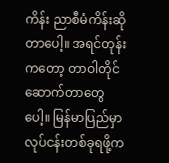ကိန်း ညာစီမံကိန်းဆိုတာပေါ့။ အရင်တုန်းကတော့ တာဝါတိုင်ဆောက်တာတွေပေါ့။ မြန်မာပြည်မှာ လုပ်ငန်းတစ်ခုရဖို့က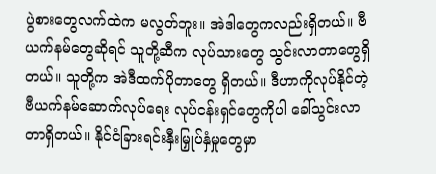ပွဲစားတွေလက်ထဲက မလွတ်ဘူး။ အဲဒါတွေကလည်းရှိတယ်။ ဗီယက်နမ်တွေဆိုရင် သူတို့ဆီက လုပ်သားတွေ သွင်းလာတာတွေရှိတယ်။ သူတို့က အဲဒီထက်ပိုတာတွေ ရှိတယ်။ ဒီဟာကိုလုပ်နိုင်တဲ့ ဗီယက်နမ်ဆောက်လုပ်ရေး လုပ်ငန်းရှင်တွေကိုပါ ခေါ်သွင်းလာတာရှိတယ်။ နိုင်ငံခြားရင်းနှီးမြှုပ်နှံမှုတွေမှာ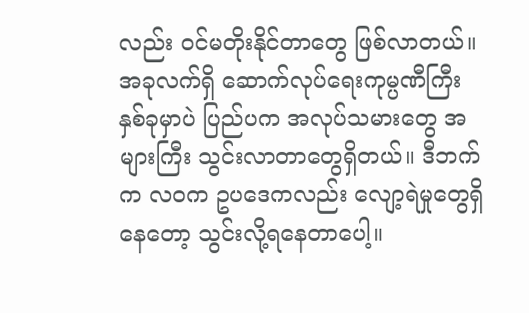လည်း ဝင်မတိုးနိုင်တာတွေ ဖြစ်လာတယ်။ အခုလက်ရှိ ဆောက်လုပ်ရေးကုမ္ပဏီကြီး နှစ်ခုမှာပဲ ပြည်ပက အလုပ်သမားတွေ အများကြီး သွင်းလာတာတွေရှိတယ်။ ဒီဘက်က လဝက ဥပဒေကလည်း လျော့ရဲမှုတွေရှိနေတော့ သွင်းလို့ရနေတာပေါ့။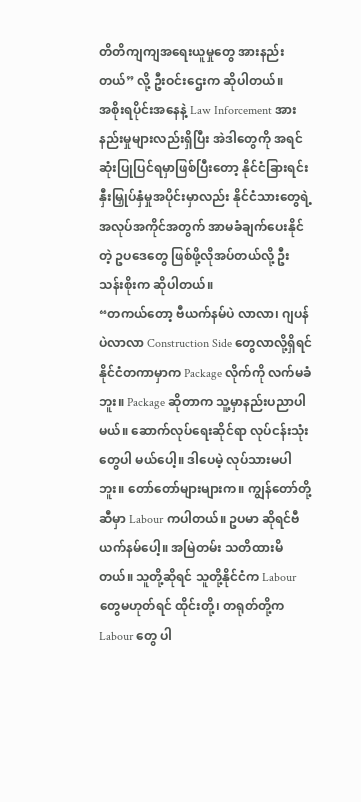တိတိကျကျအရေးယူမှုတွေ အားနည်းတယ်” လို့ ဦးဝင်းဌေးက ဆိုပါတယ်။
အစိုးရပိုင်းအနေနဲ့ Law Inforcement အားနည်းမှုများလည်းရှိပြီး အဲဒါတွေကို အရင်ဆုံးပြုပြင်ရမှာဖြစ်ပြီးတော့ နိုင်ငံခြားရင်းနှီးမြှုပ်နှံမှုအပိုင်းမှာလည်း နိုင်ငံသားတွေရဲ့ အလုပ်အကိုင်အတွက် အာမခံချက်ပေးနိုင်တဲ့ ဥပဒေတွေ ဖြစ်ဖို့လိုအပ်တယ်လို့ ဦးသန်းစိုးက ဆိုပါတယ်။
“တကယ်တော့ ဗီယက်နမ်ပဲ လာလာ၊ ဂျပန်ပဲလာလာ Construction Side တွေလာလို့ရှိရင် နိုင်ငံတကာမှာက Package လိုက်ကို လက်မခံဘူး။ Package ဆိုတာက သူ့မှာနည်းပညာပါမယ်။ ဆောက်လုပ်ရေးဆိုင်ရာ လုပ်ငန်းသုံးတွေပါ မယ်ပေါ့။ ဒါပေမဲ့ လုပ်သားမပါဘူး။ တော်တော်များများက။ ကျွန်တော်တို့ဆီမှာ Labour ကပါတယ်။ ဥပမာ ဆိုရင်ဗီယက်နမ်ပေါ့။ အမြဲတမ်း သတိထားမိတယ်။ သူတို့ဆိုရင် သူတို့နိုင်ငံက Labour တွေမဟုတ်ရင် ထိုင်းတို့၊ တရုတ်တို့က Labour တွေ ပါ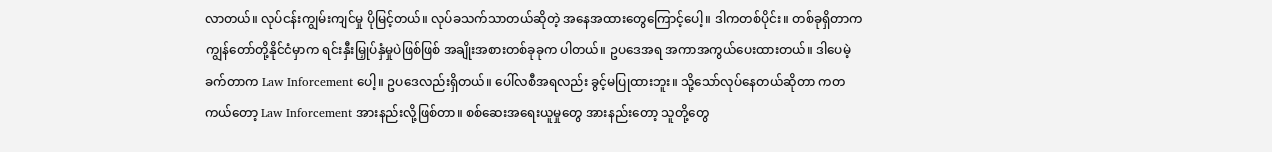လာတယ်။ လုပ်ငန်းကျွမ်းကျင်မှု ပိုမြင့်တယ်။ လုပ်ခသက်သာတယ်ဆိုတဲ့ အနေအထားတွေကြောင့်ပေါ့။ ဒါကတစ်ပိုင်း။ တစ်ခုရှိတာက ကျွန်တော်တို့နိုင်ငံမှာက ရင်းနှီးမြှုပ်နှံမှုပဲဖြစ်ဖြစ် အချိုးအစားတစ်ခုခုက ပါတယ်။ ဥပဒေအရ အကာအကွယ်ပေးထားတယ်။ ဒါပေမဲ့ခက်တာက Law Inforcement ပေါ့။ ဥပဒေလည်းရှိတယ်။ ပေါ်လစီအရလည်း ခွင့်မပြုထားဘူး။ သို့သော်လုပ်နေတယ်ဆိုတာ ကတကယ်တော့ Law Inforcement အားနည်းလို့ဖြစ်တာ။ စစ်ဆေးအရေးယူမှုတွေ အားနည်းတော့ သူတို့တွေ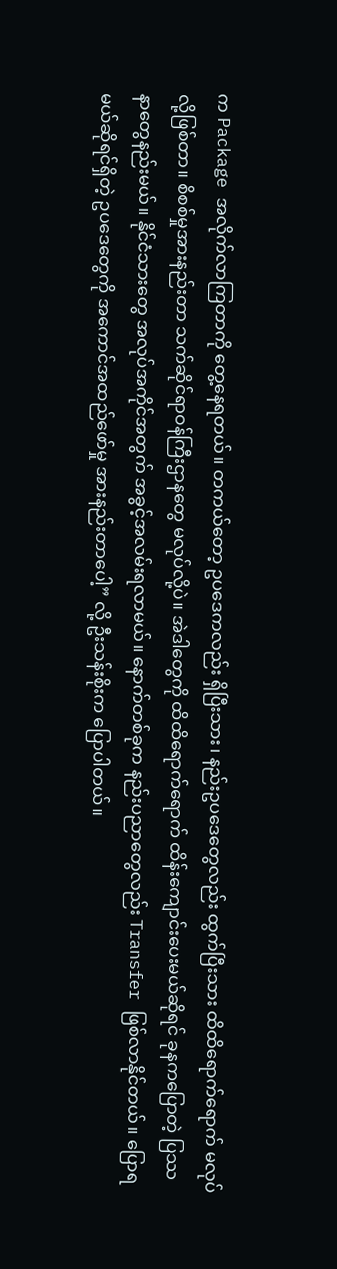က Package အလိုက်လာကြတာကို တွေ့နေရတယ်။ တကယ်တော့ ဥပဒေကလည်း ရှိပြီးသား၊ နည်းဥပဒေတွေလည်း ထွက်ပြီးသား ထိထိရောက်ရောက် မလုပ်လို့ဖြစ်တာ။ စိစစ်မှုအားနည်းတာ သက်ဆိုင်ရာဝန်ကြီးဌာနတွေ မလုပ်လို့ပဲ။ အဲဒါတွေကို ထိထိရောက်ရောက် ထိန်းကျောင်းပေးမယ်ဆိုရင် ခုနကပြောတဲ့ ပြဿနာတွေနည်းမယ်။ နိုင်ငံသားတွေ အလုပ်အကိုင်အတွက် အခွင့်အလမ်းရလာမယ်။ နောက်တစ်ခုက နည်းပညာတွေလည်း Transfer ဖြစ်လာနိုင်တယ်။ ပြောရမယ်ဆိုရင်ရှိတဲ့ ဥပဒေတွေကို အကောင်အထည်ဖော်မှု အားနည်းတာပေါ့” လို့ ဦးသန်းစိုးက ပြောပါတယ်။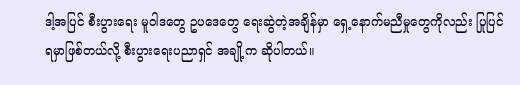ဒါ့အပြင် စီးပွားရေး မူဝါဒတွေ ဥပဒေတွေ ရေးဆွဲတဲ့အချိန်မှာ ရှေ့နောက်မညီမှုတွေကိုလည်း ပြုပြင်ရမှာဖြစ်တယ်လို့ စီးပွားရေးပညာရှင် အချို့က ဆိုပါတယ်။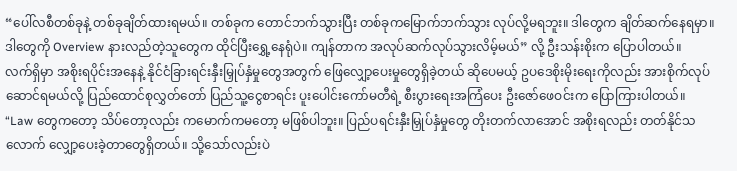“ပေါ်လစီတစ်ခုနဲ့ တစ်ခုချိတ်ထားရမယ်။ တစ်ခုက တောင်ဘက်သွားပြီး တစ်ခုကမြောက်ဘက်သွား လုပ်လို့မရဘူး။ ဒါတွေက ချိတ်ဆက်နေရမှာ။ ဒါတွေကို Overview နားလည်တဲ့သူတွေက ထိုင်ပြီးရွှေ့နေရုံပဲ။ ကျန်တာက အလုပ်ဆက်လုပ်သွားလိမ့်မယ်” လို့ ဦးသန်းစိုးက ပြောပါတယ်။
လက်ရှိမှာ အစိုးရပိုင်းအနေနဲ့ နိုင်ငံခြားရင်းနှီးမြှုပ်နှံမှုတွေအတွက် ဖြေလျှော့ပေးမှုတွေရှိခဲ့တယ် ဆိုပေမယ့် ဥပဒေစိုးမိုးရေးကိုလည်း အားစိုက်လုပ်ဆောင်ရမယ်လို့ ပြည်ထောင်စုလွှတ်တော် ပြည်သူ့ငွေစာရင်း ပူးပေါင်းကော်မတီရဲ့ စီးပွားရေးအကြံပေး ဦးဇော်ဖေဝင်းက ပြောကြားပါတယ်။
“Law တွေကတော့ သိပ်တော့လည်း ကမောက်ကမတော့ မဖြစ်ပါဘူး။ ပြည်ပရင်းနှီးမြှုပ်နှံမှုတွေ တိုးတက်လာအောင် အစိုးရလည်း တတ်နိုင်သလောက် လျှော့ပေးခဲ့တာတွေရှိတယ်။ သို့သော်လည်းပဲ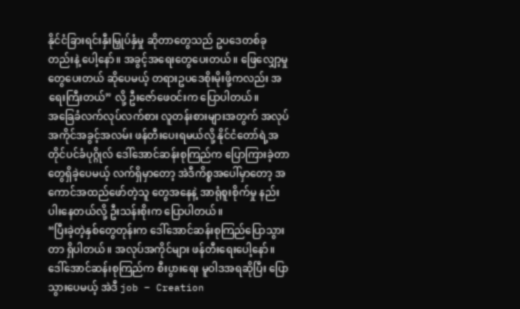နိုင်ငံခြားရင်းနှီးမြှုပ်နှံမှု ဆိုတာတွေသည် ဥပဒေတစ်ခုတည်းနဲ့ ပေါ့နော်။ အခွင့်အရေးတွေပေးတယ်။ ဖြေလျှော့မှုတွေပေးတယ် ဆိုပေမယ့် တရားဥပဒေစိုးမိုးဖို့ကလည်း အရေးကြီးတယ်” လို့ ဦးဇော်ဖေဝင်းက ပြောပါတယ်။
အခြေခံလက်လုပ်လက်စား လူတန်းစားများအတွက် အလုပ်အကိုင်အခွင့်အလမ်း ဖန်တီးပေးရမယ်လို့ နိုင်ငံတော်ရဲ့အတိုင်ပင်ခံပုဂ္ဂိုလ် ဒေါ်အောင်ဆန်းစုကြည်က ပြောကြားခဲ့တာတွေရှိခဲ့ပေမယ့် လက်ရှိမှာတော့ အဲဒီကိစ္စအပေါ်မှာတော့ အကောင်အထည်ဖော်တဲ့သူ တွေအနေနဲ့ အာရုံစူးစိုက်မှု နည်းပါးနေတယ်လို့ ဦးသန်းစိုးက ပြောပါတယ်။
“ပြီးခဲ့တဲ့နှစ်တွေတုန်းက ဒေါ်အောင်ဆန်းစုကြည်ပြောသွားတာ ရှိပါတယ်။ အလုပ်အကိုင်များ ဖန်တီးရေးပေါ့နော်။ ဒေါ်အောင်ဆန်းစုကြည်က စီးပွားရေး မူဝါဒအရဆိုပြီး ပြောသွားပေမယ့် အဲဒီ job – Creation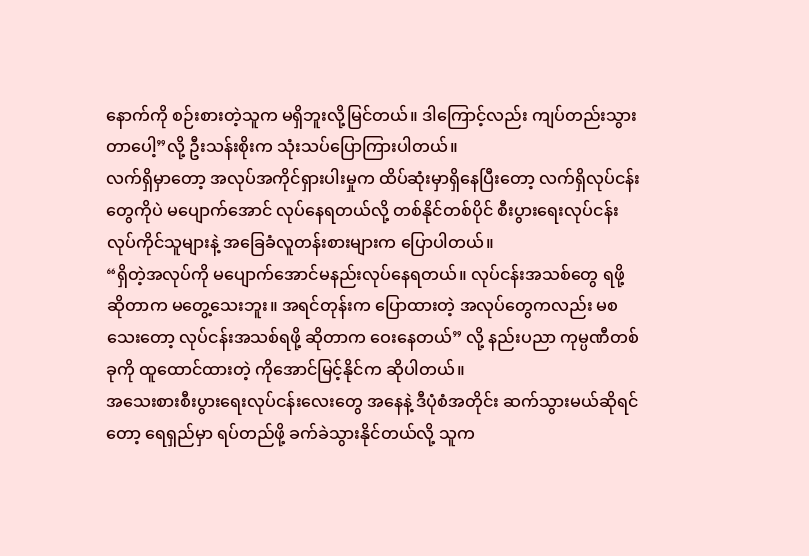နောက်ကို စဉ်းစားတဲ့သူက မရှိဘူးလို့မြင်တယ်။ ဒါကြောင့်လည်း ကျပ်တည်းသွားတာပေါ့”လို့ ဦးသန်းစိုးက သုံးသပ်ပြောကြားပါတယ်။
လက်ရှိမှာတော့ အလုပ်အကိုင်ရှားပါးမှုက ထိပ်ဆုံးမှာရှိနေပြီးတော့ လက်ရှိလုပ်ငန်းတွေကိုပဲ မပျောက်အောင် လုပ်နေရတယ်လို့ တစ်နိုင်တစ်ပိုင် စီးပွားရေးလုပ်ငန်း လုပ်ကိုင်သူများနဲ့ အခြေခံလူတန်းစားများက ပြောပါတယ်။
“ရှိတဲ့အလုပ်ကို မပျောက်အောင်မနည်းလုပ်နေရတယ်။ လုပ်ငန်းအသစ်တွေ ရဖို့ဆိုတာက မတွေ့သေးဘူး။ အရင်တုန်းက ပြောထားတဲ့ အလုပ်တွေကလည်း မစသေးတော့ လုပ်ငန်းအသစ်ရဖို့ ဆိုတာက ဝေးနေတယ်” လို့ နည်းပညာ ကုမ္ပဏီတစ်ခုကို ထူထောင်ထားတဲ့ ကိုအောင်မြင့်နိုင်က ဆိုပါတယ်။
အသေးစားစီးပွားရေးလုပ်ငန်းလေးတွေ အနေနဲ့ ဒီပုံစံအတိုင်း ဆက်သွားမယ်ဆိုရင်တော့ ရေရှည်မှာ ရပ်တည်ဖို့ ခက်ခဲသွားနိုင်တယ်လို့ သူက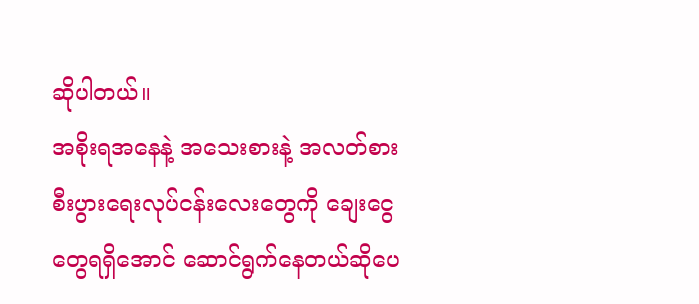ဆိုပါတယ်။
အစိုးရအနေနဲ့ အသေးစားနဲ့ အလတ်စား စီးပွားရေးလုပ်ငန်းလေးတွေကို ချေးငွေတွေရရှိအောင် ဆောင်ရွက်နေတယ်ဆိုပေ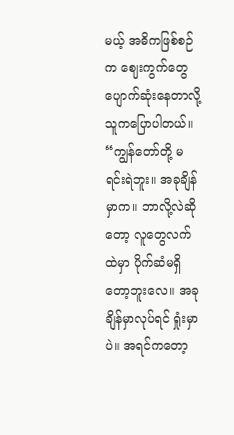မယ့် အဓိကဖြစ်စဉ်က ဈေးကွက်တွေ ပျောက်ဆုံးနေတာလို့ သူကပြောပါတယ်။
“ကျွန်တော်တို့ မရင်းရဲဘူး။ အခုချိန်မှာက။ ဘာလို့လဲဆိုတော့ လူတွေလက်ထဲမှာ ပိုက်ဆံမရှိတော့ဘူးလေ။ အခုချိန်မှာလုပ်ရင် ရှုံးမှာပဲ။ အရင်ကတော့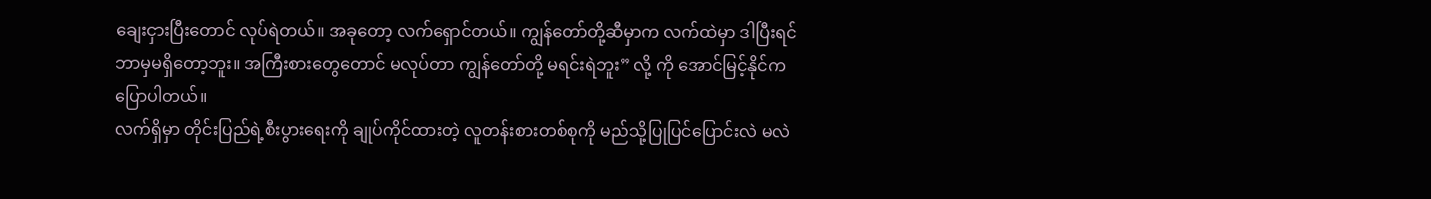ချေးငှားပြီးတောင် လုပ်ရဲတယ်။ အခုတော့ လက်ရှောင်တယ်။ ကျွန်တော်တို့ဆီမှာက လက်ထဲမှာ ဒါပြီးရင် ဘာမှမရှိတော့ဘူး။ အကြီးစားတွေတောင် မလုပ်တာ ကျွန်တော်တို့ မရင်းရဲဘူး” လို့ ကို အောင်မြင့်နိုင်က ပြောပါတယ်။
လက်ရှိမှာ တိုင်းပြည်ရဲ့စီးပွားရေးကို ချုပ်ကိုင်ထားတဲ့ လူတန်းစားတစ်စုကို မည်သို့ပြုပြင်ပြောင်းလဲ မလဲ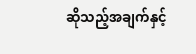ဆိုသည့်အချက်နှင့်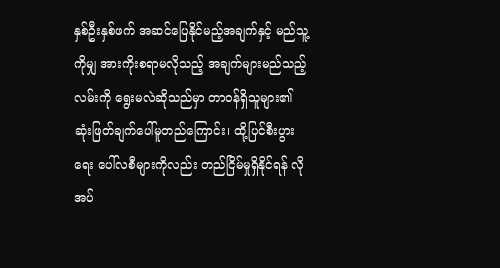နှစ်ဦးနှစ်ဖက် အဆင်ပြေနိုင်မည့်အချက်နှင့် မည်သူ့ကိုမျှ အားကိုးစရာမလိုသည့် အချက်များမည်သည့်လမ်းကို ရွေးမလဲဆိုသည်မှာ တာဝန်ရှိသူများ၏ ဆုံးဖြတ်ချက်ပေါ်မူတည်ကြောင်း၊ ထို့ပြင်စီးပွားရေး ပေါ်လစီများကိုလည်း တည်ငြိမ်မှုရှိနိုင်ရန် လိုအပ်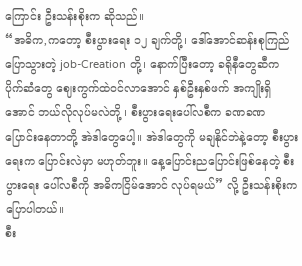ကြောင်း ဦးသန်းစိုးက ဆိုသည်။
“အဓိက,ကတော့ စီးပွားရေး ၁၂ ချက်တို့၊ ဒေါ်အောင်ဆန်းစုကြည် ပြောသွားတဲ့ job-Creation တို့၊ နောက်ပြီးတော့ ခရိုနီတွေဆီက ပိုက်ဆံတွေ ဈေးကွက်ထဲဝင်လာအောင် နှစ်ဦးနှစ်ဖက် အကျိုးရှိအောင် ဘယ်လိုလုပ်မလဲတို့ ၊ စီးပွားရေးပေါ်လစီက ခဏခဏ ပြောင်းနေတာတို့ အဲဒါတွေပေါ့။ အဲဒါတွေကို မချနိုင်ဘဲနဲ့တော့ စီးပွားရေးက ပြောင်းလဲမှာ မဟုတ်ဘူး။ နေ့ပြောင်းညပြောင်းဖြစ်နေတဲ့ စီးပွားရေး ပေါ်လစီကို အဓိကငြိမ်အောင် လုပ်ရမယ်” လို့ ဦးသန်းစိုးက ပြောပါတယ်။
စီး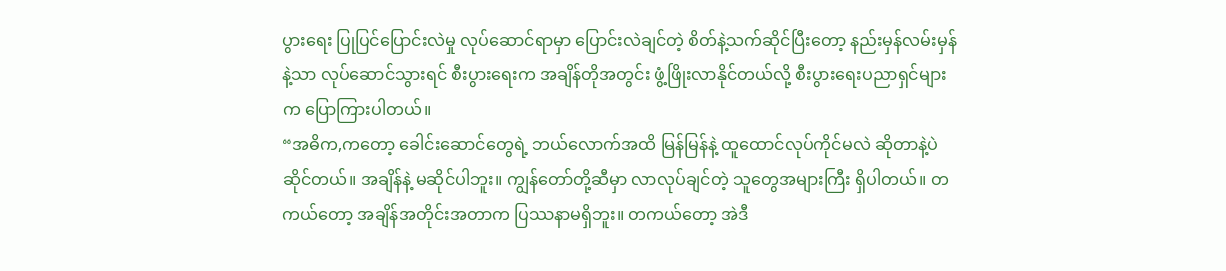ပွားရေး ပြုပြင်ပြောင်းလဲမှု လုပ်ဆောင်ရာမှာ ပြောင်းလဲချင်တဲ့ စိတ်နဲ့သက်ဆိုင်ပြီးတော့ နည်းမှန်လမ်းမှန်နဲ့သာ လုပ်ဆောင်သွားရင် စီးပွားရေးက အချိန်တိုအတွင်း ဖွံ့ဖြိုးလာနိုင်တယ်လို့ စီးပွားရေးပညာရှင်များက ပြောကြားပါတယ်။
“အဓိက,ကတော့ ခေါင်းဆောင်တွေရဲ့ ဘယ်လောက်အထိ မြန်မြန်နဲ့ ထူထောင်လုပ်ကိုင်မလဲ ဆိုတာနဲ့ပဲဆိုင်တယ်။ အချိန်နဲ့ မဆိုင်ပါဘူး။ ကျွန်တော်တို့ဆီမှာ လာလုပ်ချင်တဲ့ သူတွေအများကြီး ရှိပါတယ်။ တကယ်တော့ အချိန်အတိုင်းအတာက ပြဿနာမရှိဘူး။ တကယ်တော့ အဲဒီ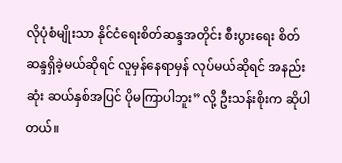လိုပုံစံမျိုးသာ နိုင်ငံရေးစိတ်ဆန္ဒအတိုင်း စီးပွားရေး စိတ်ဆန္ဒရှိခဲ့မယ်ဆိုရင် လူမှန်နေရာမှန် လုပ်မယ်ဆိုရင် အနည်းဆုံး ဆယ်နှစ်အပြင် ပိုမကြာပါဘူး” လို့ ဦးသန်းစိုးက ဆိုပါတယ်။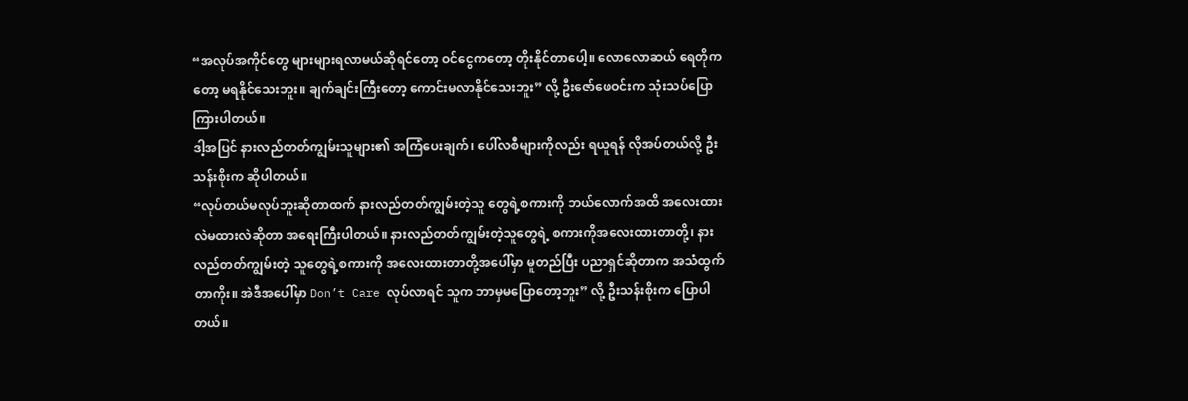“အလုပ်အကိုင်တွေ များများရလာမယ်ဆိုရင်တော့ ဝင်ငွေကတော့ တိုးနိုင်တာပေါ့။ လောလောဆယ် ရေတိုကတော့ မရနိုင်သေးဘူး။ ချက်ချင်းကြီးတော့ ကောင်းမလာနိုင်သေးဘူး” လို့ ဦးဇော်ဖေဝင်းက သုံးသပ်ပြောကြားပါတယ်။
ဒါ့အပြင် နားလည်တတ်ကျွမ်းသူများ၏ အကြံပေးချက်၊ ပေါ်လစီများကိုလည်း ရယူရန် လိုအပ်တယ်လို့ ဦးသန်းစိုးက ဆိုပါတယ်။
“လုပ်တယ်မလုပ်ဘူးဆိုတာထက် နားလည်တတ်ကျွမ်းတဲ့သူ တွေရဲ့စကားကို ဘယ်လောက်အထိ အလေးထားလဲမထားလဲဆိုတာ အရေးကြီးပါတယ်။ နားလည်တတ်ကျွမ်းတဲ့သူတွေရဲ့ စကားကိုအလေးထားတာတို့၊ နားလည်တတ်ကျွမ်းတဲ့ သူတွေရဲ့စကားကို အလေးထားတာတို့အပေါ်မှာ မူတည်ပြီး ပညာရှင်ဆိုတာက အသံထွက်တာကိုး။ အဲဒီအပေါ်မှာ Don’t Care လုပ်လာရင် သူက ဘာမှမပြောတော့ဘူး” လို့ ဦးသန်းစိုးက ပြောပါတယ်။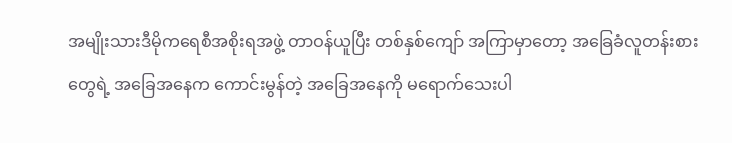အမျိုးသားဒီမိုကရေစီအစိုးရအဖွဲ့ တာဝန်ယူပြီး တစ်နှစ်ကျော် အကြာမှာတော့ အခြေခံလူတန်းစားတွေရဲ့ အခြေအနေက ကောင်းမွန်တဲ့ အခြေအနေကို မရောက်သေးပါ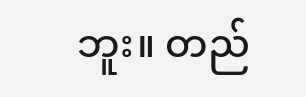ဘူး။ တည်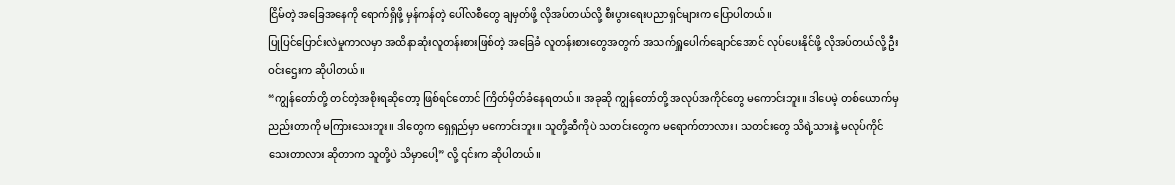ငြိမ်တဲ့ အခြေအနေကို ရောက်ရှိဖို့ မှန်ကန်တဲ့ ပေါ်လစီတွေ ချမှတ်ဖို့ လိုအပ်တယ်လို့ စီးပွားရေးပညာရှင်များက ပြောပါတယ်။
ပြုပြင်ပြောင်းလဲမှုကာလမှာ အထိနာဆုံးလူတန်းစားဖြစ်တဲ့ အခြေခံ လူတန်းစားတွေအတွက် အသက်ရှူပေါက်ချောင်အောင် လုပ်ပေးနိုင်ဖို့ လိုအပ်တယ်လို့ ဦးဝင်းဌေးက ဆိုပါတယ်။
“ကျွန်တော်တို့ တင်တဲ့အစိုးရဆိုတော့ ဖြစ်ရင်တောင် ကြိတ်မှိတ်ခံနေရတယ်။ အခုဆို ကျွန်တော်တို့ အလုပ်အကိုင်တွေ မကောင်းဘူး။ ဒါပေမဲ့ တစ်ယောက်မှညည်းတာကို မကြားသေးဘူး။ ဒါတွေက ရှေရှည်မှာ မကောင်းဘူး။ သူတို့ဆီကိုပဲ သတင်းတွေက မရောက်တာလား၊ သတင်းတွေ သိရဲ့သားနဲ့ မလုပ်ကိုင်သေးတာလား ဆိုတာက သူတို့ပဲ သိမှာပေါ့” လို့ ၎င်းက ဆိုပါတယ်။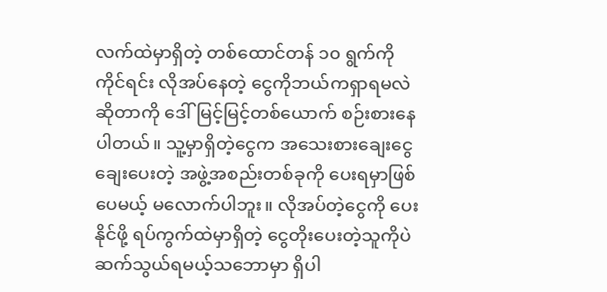လက်ထဲမှာရှိတဲ့ တစ်ထောင်တန် ၁၀ ရွက်ကိုကိုင်ရင်း လိုအပ်နေတဲ့ ငွေကိုဘယ်ကရှာရမလဲ ဆိုတာကို ဒေါ်မြင့်မြင့်တစ်ယောက် စဉ်းစားနေပါတယ်။ သူ့မှာရှိတဲ့ငွေက အသေးစားချေးငွေ ချေးပေးတဲ့ အဖွဲ့အစည်းတစ်ခုကို ပေးရမှာဖြစ်ပေမယ့် မလောက်ပါဘူး။ လိုအပ်တဲ့ငွေကို ပေးနိုင်ဖို့ ရပ်ကွက်ထဲမှာရှိတဲ့ ငွေတိုးပေးတဲ့သူကိုပဲ ဆက်သွယ်ရမယ့်သဘောမှာ ရှိပါ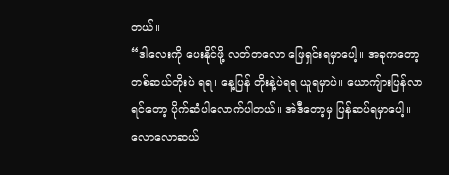တယ်။
“ဒါလေးကို ပေးနိုင်ဖို့ လတ်တလော ဖြေရှင်းရမှာပေါ့။ အခုကတော့ တစ်ဆယ်တိုးပဲ ရရ၊ နေ့ပြန် တိုးနဲ့ပဲရရ ယူရမှာပဲ။ ယောကျ်ားပြန်လာရင်တော့ ပိုက်ဆံပါလောက်ပါတယ်။ အဲဒီတော့မှ ပြန်ဆပ်ရမှာပေါ့။ လောလောဆယ်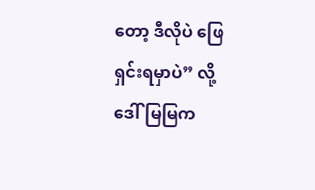တော့ ဒီလိုပဲ ဖြေရှင်းရမှာပဲ” လို့ ဒေါ်မြမြက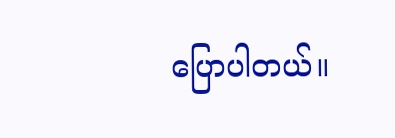ပြောပါတယ်။